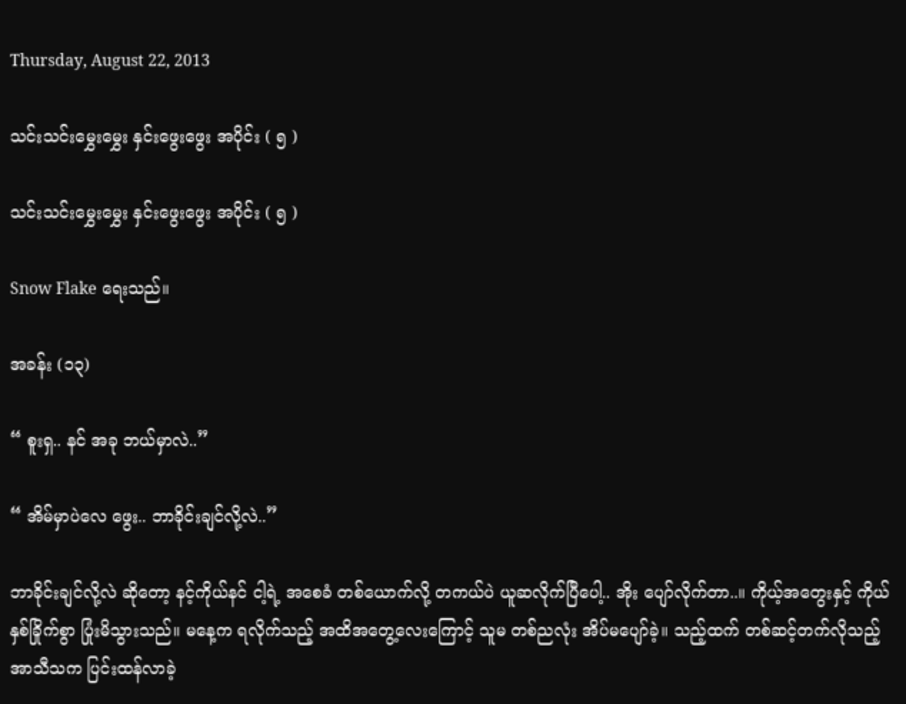Thursday, August 22, 2013

သင်းသင်းမွှေးမွှေး နှင်းဖွေးဖွေး အပိုင်း ( ၅ )

သင်းသင်းမွှေးမွှေး နှင်းဖွေးဖွေး အပိုင်း ( ၅ )

Snow Flake ရေးသည်။

အခန်း (၁၃)

“ စူးရှ.. နင် အခု ဘယ်မှာလဲ..”

“ အိမ်မှာပဲလေ ဖွေး.. ဘာခိုင်းချင်လို့လဲ..”

ဘာခိုင်းချင်လို့လဲ ဆိုတော့ နင့်ကိုယ်နင် ငါ့ရဲ့ အစေခံ တစ်ယောက်လို့ တကယ်ပဲ ယူဆလိုက်ပြီပေါ့.. အိုး ပျော်လိုက်တာ..။ ကိုယ့်အတွေးနှင့် ကိုယ် နှစ်ခြိုက်စွာ ပြုံးမိသွားသည်။ မနေ့က ရလိုက်သည့် အထိအတွေ့လေးကြောင့် သူမ တစ်ညလုံး အိပ်မပျော်ခဲ့။ သည့်ထက် တစ်ဆင့်တက်လိုသည့် အာသီသက ပြင်းထန်လာခဲ့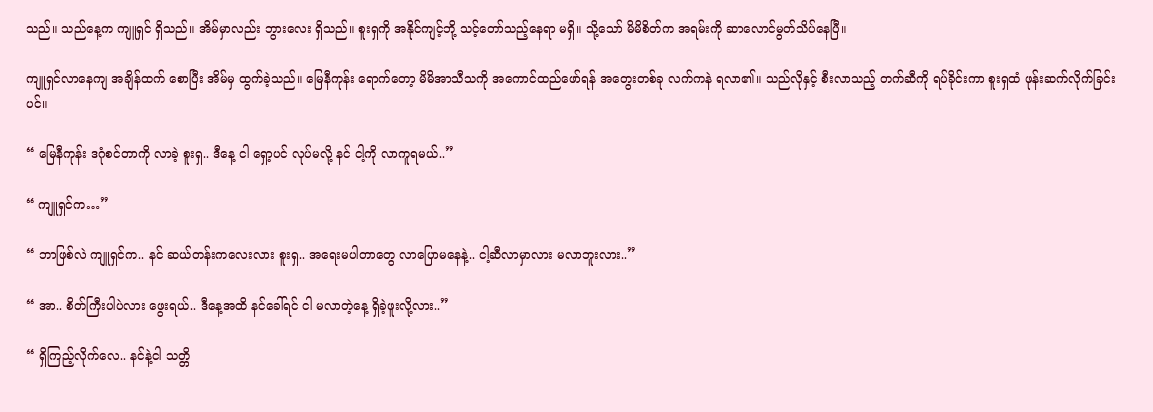သည်။ သည်နေ့က ကျူရှင် ရှိသည်။ အိမ်မှာလည်း ဘွားလေး ရှိသည်။ စူးရှကို အနိုင်ကျင့်ဘို့ သင့်တော်သည့်နေရာ မရှိ။ သို့သော် မိမိစိတ်က အရမ်းကို ဆာလောင်မွတ်သိပ်နေပြီ။

ကျူရှင်လာနေကျ အချိန်ထက် စောပြီး အိမ်မှ ထွက်ခဲ့သည်။ မြေနီကုန်း ရောက်တော့ မိမိအာသီသကို အကောင်ထည်ဖော်ရန် အတွေးတစ်ခု လက်ကနဲ ရလာ၏။ သည်လိုနှင့် စီးလာသည့် တက်ဆီကို ရပ်ခိုင်းကာ စူးရှထံ ဖုန်းဆက်လိုက်ခြင်းပင်။

“ မြေနီကုန်း ဒဂုံစင်တာကို လာခဲ့ စူးရှ.. ဒီနေ့ ငါ ရှော့ပင် လုပ်မလို့ နင် ငါ့ကို လာကူရမယ်..”

“ ကျူရှင်က…”

“ ဘာဖြစ်လဲ ကျူရှင်က.. နင် ဆယ်တန်းကလေးလား စူးရှ.. အရေးမပါတာတွေ လာပြောမနေနဲ့.. ငါ့ဆီလာမှာလား မလာဘူးလား..”

“ အာ.. စိတ်ကြီးပါပဲလား ဖွေးရယ်.. ဒီနေ့အထိ နင်ခေါ်ရင် ငါ မလာတဲ့နေ့ ရှိခဲ့ဖူးလို့လား..”

“ ရှိကြည့်လိုက်လေ.. နင်နဲ့ငါ သတ္တိ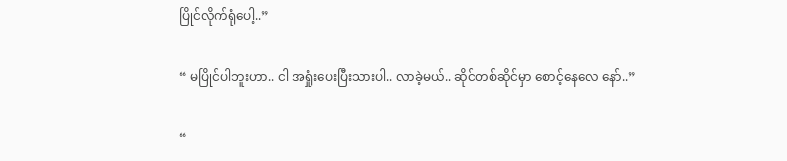ပြိုင်လိုက်ရုံပေါ့..”

“ မပြိုင်ပါဘူးဟာ.. ငါ အရှုံးပေးပြီးသားပါ.. လာခဲ့မယ်.. ဆိုင်တစ်ဆိုင်မှာ စောင့်နေလေ နော်..”

“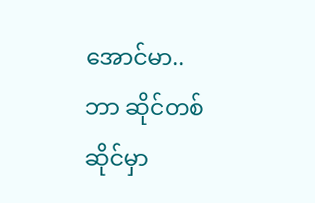အောင်မာ.. ဘာ ဆိုင်တစ်ဆိုင်မှာ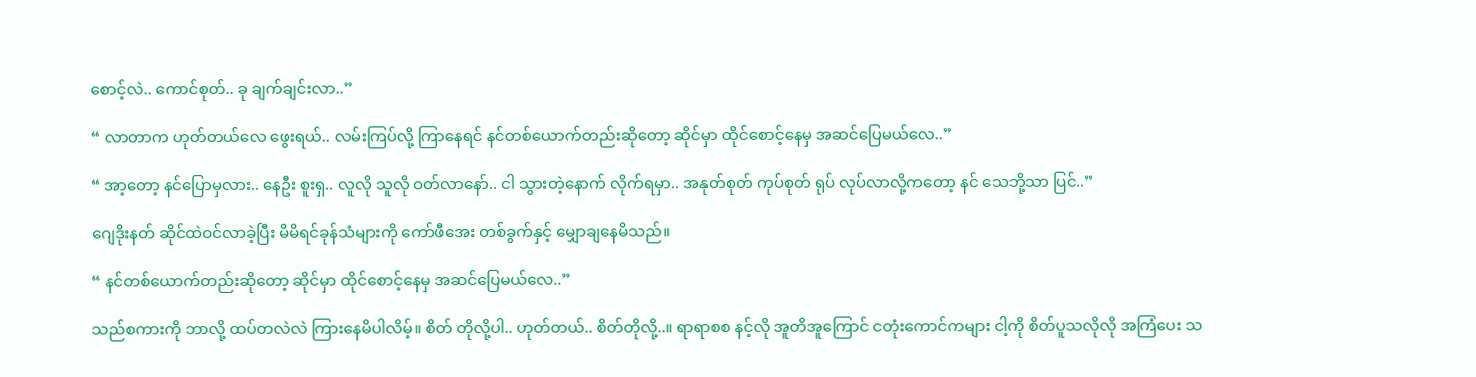စောင့်လဲ.. ကောင်စုတ်.. ခု ချက်ချင်းလာ..”

“ လာတာက ဟုတ်တယ်လေ ဖွေးရယ်.. လမ်းကြပ်လို့ ကြာနေရင် နင်တစ်ယောက်တည်းဆိုတော့ ဆိုင်မှာ ထိုင်စောင့်နေမှ အဆင်ပြေမယ်လေ..”

“ အာ့တော့ နင်ပြောမှလား.. နေဦး စူးရှ.. လူလို သူလို ဝတ်လာနော်.. ငါ သွားတဲ့နောက် လိုက်ရမှာ.. အနုတ်စုတ် ကုပ်စုတ် ရုပ် လုပ်လာလို့ကတော့ နင် သေဘို့သာ ပြင်..”

ဂျေဒိုးနတ် ဆိုင်ထဲဝင်လာခဲ့ပြီး မိမိရင်ခုန်သံများကို ကော်ဖီအေး တစ်ခွက်နှင့် မျှောချနေမိသည်။

“ နင်တစ်ယောက်တည်းဆိုတော့ ဆိုင်မှာ ထိုင်စောင့်နေမှ အဆင်ပြေမယ်လေ..”

သည်စကားကို ဘာလို့ ထပ်တလဲလဲ ကြားနေမိပါလိမ့်။ စိတ် တိုလို့ပါ.. ဟုတ်တယ်.. စိတ်တိုလို့..။ ရာရာစစ နင့်လို အူတိအူကြောင် ငတုံးကောင်ကများ ငါ့ကို စိတ်ပူသလိုလို အကြံပေး သ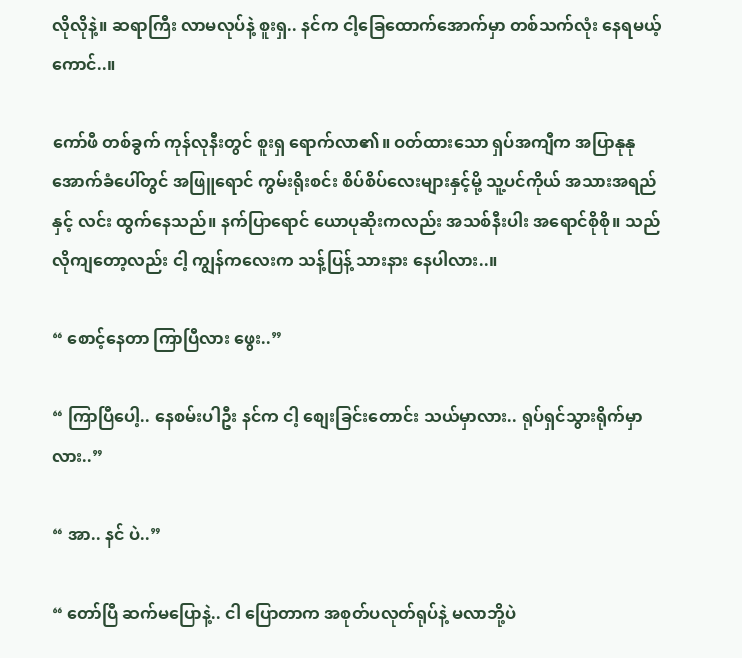လိုလိုနဲ့။ ဆရာကြီး လာမလုပ်နဲ့ စူးရှ.. နင်က ငါ့ခြေထောက်အောက်မှာ တစ်သက်လုံး နေရမယ့်ကောင်..။

ကော်ဖီ တစ်ခွက် ကုန်လုနီးတွင် စူးရှ ရောက်လာ၏။ ဝတ်ထားသော ရှပ်အကျီက အပြာနုနု အောက်ခံပေါ်တွင် အဖြူရောင် ကွမ်းရိုးစင်း စိပ်စိပ်လေးများနှင့်မို့ သူ့ပင်ကိုယ် အသားအရည်နှင့် လင်း ထွက်နေသည်။ နက်ပြာရောင် ယောပုဆိုးကလည်း အသစ်နီးပါး အရောင်စိုစို။ သည်လိုကျတော့လည်း ငါ့ ကျွန်ကလေးက သန့်ပြန့် သားနား နေပါလား..။

“ စောင့်နေတာ ကြာပြီလား ဖွေး..”

“ ကြာပြီပေါ့.. နေစမ်းပါဦး နင်က ငါ့ စျေးခြင်းတောင်း သယ်မှာလား.. ရုပ်ရှင်သွားရိုက်မှာလား..”

“ အာ.. နင် ပဲ..”

“ တော်ပြီ ဆက်မပြောနဲ့.. ငါ ပြောတာက အစုတ်ပလုတ်ရုပ်နဲ့ မလာဘို့ပဲ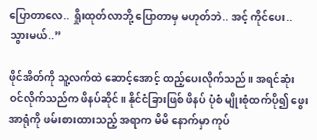ပြောတာလေ.. ရှိုးထုတ်လာဘို့ ပြောတာမှ မဟုတ်ဘဲ.. အင့် ကိုင်ပေး.. သွားမယ်..”

ဖိုင်အိတ်ကို သူ့လက်ထဲ ဆောင့်အောင့် ထည့်ပေးလိုက်သည်။ အရင်ဆုံး ဝင်လိုက်သည်က ဖိနပ်ဆိုင်။ နိုင်ငံခြားဖြစ် ဖိနပ် ပုံစံ မျိုးစုံထက်ပို၍ ဖွေးအာရုံကို ဖမ်းစားထားသည့် အရာက မိမိ နောက်မှာ ကုပ်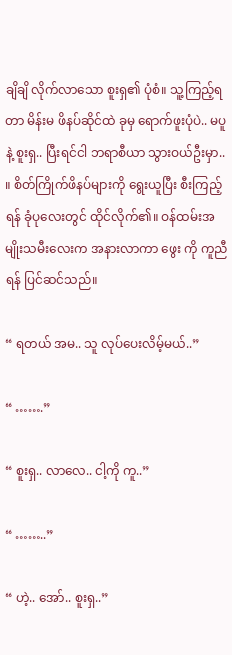ချိချိ လိုက်လာသော စူးရှ၏ ပုံစံ။ သူ့ကြည့်ရတာ မိန်းမ ဖိနပ်ဆိုင်ထဲ ခုမှ ရောက်ဖူးပုံပဲ.. မပူနဲ့ စူးရှ.. ပြီးရင်ငါ ဘရာစီယာ သွားဝယ်ဦးမှာ.. ။ စိတ်ကြိုက်ဖိနပ်များကို ရွေးယူပြီး စီးကြည့်ရန် ခုံပုလေးတွင် ထိုင်လိုက်၏။ ဝန်ထမ်းအမျိုးသမီးလေးက အနားလာကာ ဖွေး ကို ကူညီရန် ပြင်ဆင်သည်။

“ ရတယ် အမ.. သူ လုပ်ပေးလိမ့်မယ်..”

“ …….”

“ စူးရှ.. လာလေ.. ငါ့ကို ကူ..”

“ ……..”

“ ဟဲ့.. အော်.. စူးရှ..”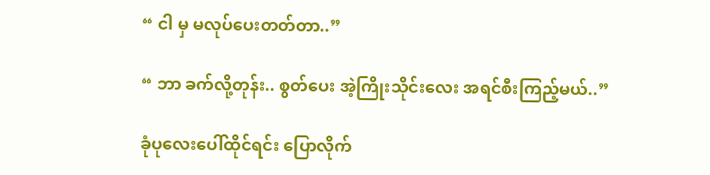“ ငါ မှ မလုပ်ပေးတတ်တာ..”

“ ဘာ ခက်လို့တုန်း.. စွတ်ပေး အဲ့ကြိုးသိုင်းလေး အရင်စီးကြည့်မယ်..”

ခုံပုလေးပေါ်ထိုင်ရင်း ပြောလိုက်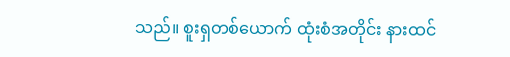သည်။ စူးရှတစ်ယောက် ထုံးစံအတိုင်း နားထင်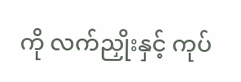ကို လက်ညှိုးနှင့် ကုပ်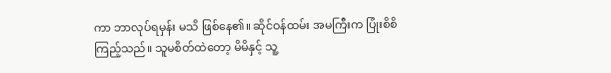ကာ ဘာလုပ်ရမှန်း မသိ ဖြစ်နေ၏။ ဆိုင်ဝန်ထမ်း အမကြီးက ပြုံးစိစိ ကြည့်သည်။ သူမစိတ်ထဲတော့ မိမိနှင့် သူ့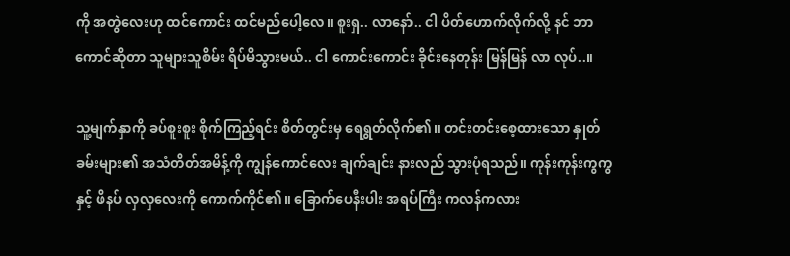ကို အတွဲလေးဟု ထင်ကောင်း ထင်မည်ပေါ့လေ။ စူးရှ.. လာနော်.. ငါ ပိတ်ဟောက်လိုက်လို့ နင် ဘာကောင်ဆိုတာ သူများသူစိမ်း ရိပ်မိသွားမယ်.. ငါ ကောင်းကောင်း ခိုင်းနေတုန်း မြန်မြန် လာ လုပ်..။

သူ့မျက်နှာကို ခပ်စူးစူး စိုက်ကြည့်ရင်း စိတ်တွင်းမှ ရေရွတ်လိုက်၏။ တင်းတင်းစေ့ထားသော နှုတ်ခမ်းများ၏ အသံတိတ်အမိန့်ကို ကျွန်ကောင်လေး ချက်ချင်း နားလည် သွားပုံရသည်။ ကုန်းကုန်းကွကွနှင့် ဖိနပ် လှလှလေးကို ကောက်ကိုင်၏။ ခြောက်ပေနီးပါး အရပ်ကြီး ကလန်ကလား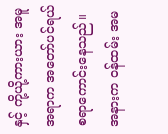နှင့် ကို့ယို့ကားယား အမူအရာက အတော်ပင်ရယ်စရာကောင်းနေသည်။ အနားက ဝန်ထမ်း အမ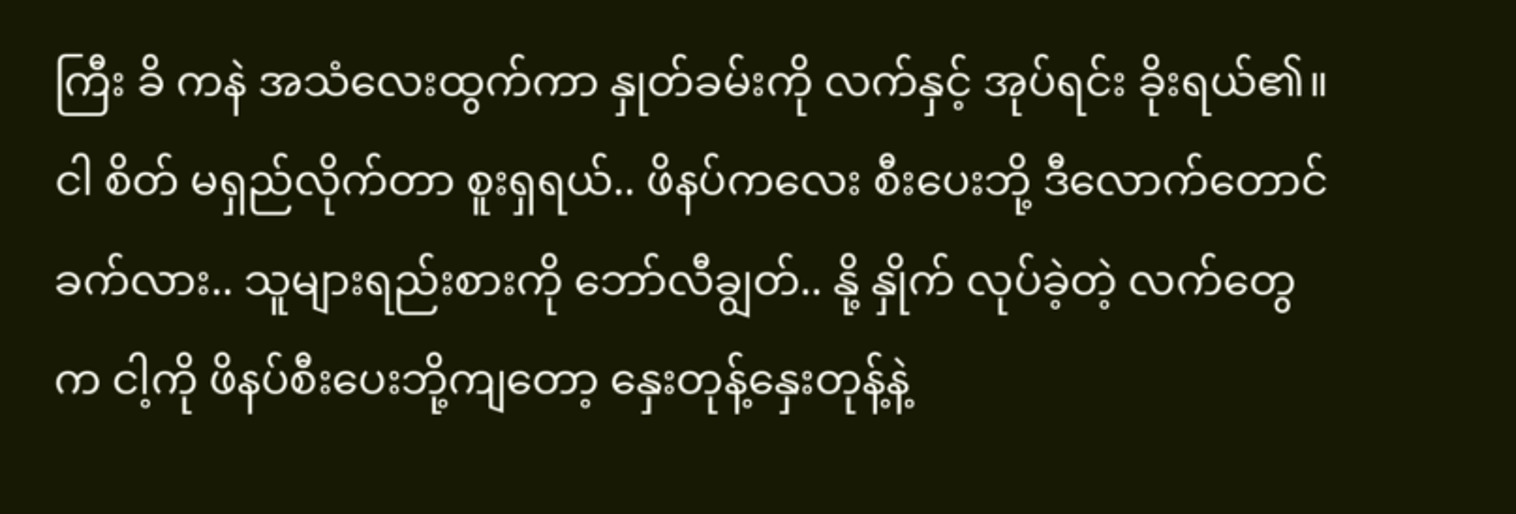ကြီး ခိ ကနဲ အသံလေးထွက်ကာ နှုတ်ခမ်းကို လက်နှင့် အုပ်ရင်း ခိုးရယ်၏။ ငါ စိတ် မရှည်လိုက်တာ စူးရှရယ်.. ဖိနပ်ကလေး စီးပေးဘို့ ဒီလောက်တောင် ခက်လား.. သူများရည်းစားကို ဘော်လီချွတ်.. နို့ နှိုက် လုပ်ခဲ့တဲ့ လက်တွေက ငါ့ကို ဖိနပ်စီးပေးဘို့ကျတော့ နှေးတုန့်နှေးတုန့်နဲ့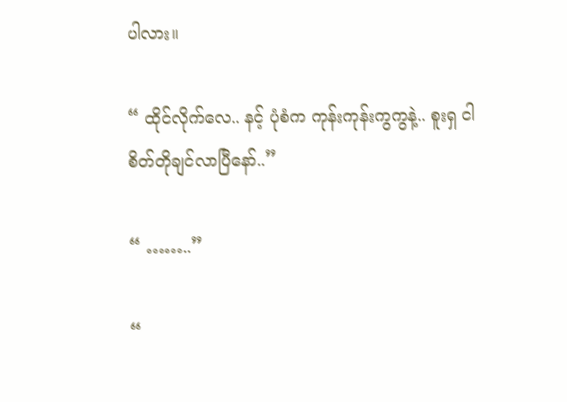ပါလား။

“ ထိုင်လိုက်လေ.. နင့် ပုံစံက ကုန်းကုန်းကွကွနဲ့.. စူးရှ ငါ စိတ်တိုချင်လာပြီနော်..”

“ ……..”

“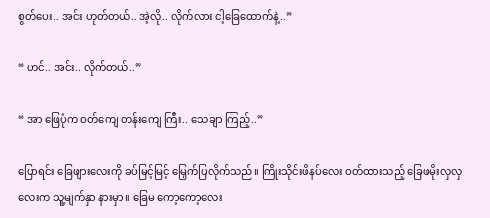စွတ်ပေး.. အင်း ဟုတ်တယ်.. အဲ့လို.. လိုက်လား ငါ့ခြေထောက်နဲ့..”

“ ဟင်.. အင်း.. လိုက်တယ်..”

“ အာ ဖြေပုံက ဝတ်ကျေ တန်းကျေ ကြီး.. သေချာ ကြည့်..”

ပြောရင်း ခြေဖျားလေးကို ခပ်မြင့်မြင့် မြှေက်ပြလိုက်သည်။ ကြိုးသိုင်းဖိနပ်လေး ဝတ်ထားသည့် ခြေဖမိုးလှလှလေးက သူ့မျက်နှာ နားမှာ။ ခြေမ ကော့ကော့လေး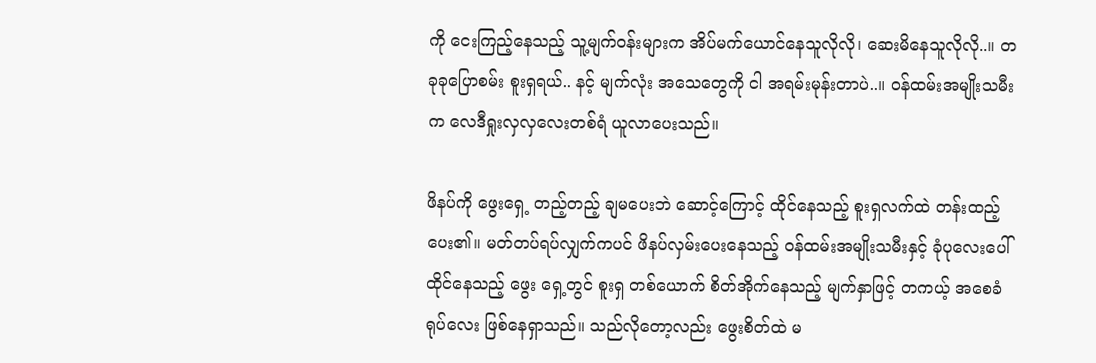ကို ငေးကြည့်နေသည့် သူ့မျက်ဝန်းများက အိပ်မက်ယောင်နေသူလိုလို၊ ဆေးမိနေသူလိုလို..။ တခုခုပြောစမ်း စူးရှရယ်.. နင့် မျက်လုံး အသေတွေကို ငါ အရမ်းမုန်းတာပဲ..။ ဝန်ထမ်းအမျိုးသမီးက လေဒီရှုးလှလှလေးတစ်ရံ ယူလာပေးသည်။

ဖိနပ်ကို ဖွေးရှေ့ တည့်တည့် ချမပေးဘဲ ဆောင့်ကြောင့် ထိုင်နေသည့် စူးရှလက်ထဲ တန်းထည့်ပေး၏။ မတ်တပ်ရပ်လျှက်ကပင် ဖိနပ်လှမ်းပေးနေသည့် ဝန်ထမ်းအမျိုးသမီးနှင့် ခုံပုလေးပေါ် ထိုင်နေသည့် ဖွေး ရှေ့တွင် စူးရှ တစ်ယောက် စိတ်အိုက်နေသည့် မျက်နှာဖြင့် တကယ့် အစေခံ ရုပ်လေး ဖြစ်နေရှာသည်။ သည်လိုတော့လည်း ဖွေးစိတ်ထဲ မ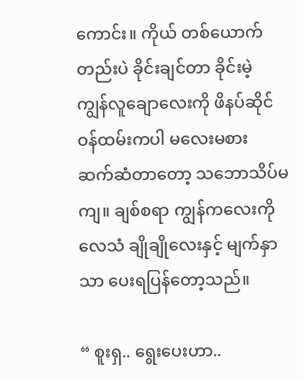ကောင်း။ ကိုယ် တစ်ယောက်တည်းပဲ ခိုင်းချင်တာ ခိုင်းမဲ့ ကျွန်လူချောလေးကို ဖိနပ်ဆိုင် ဝန်ထမ်းကပါ မလေးမစား ဆက်ဆံတာတော့ သဘောသိပ်မကျ။ ချစ်စရာ ကျွန်ကလေးကို လေသံ ချိုချိုလေးနှင့် မျက်နှာသာ ပေးရပြန်တော့သည်။

“ စူးရှ.. ရွေးပေးဟာ..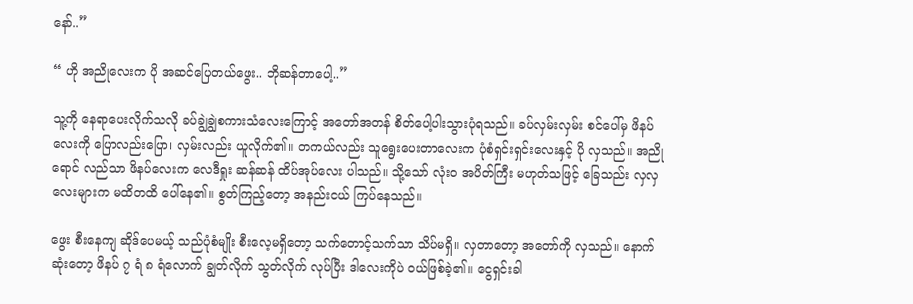နော်..”

“ ဟို အညိုလေးက ပို အဆင်ပြေတယ်ဖွေး.. ဘိုဆန်တာပေါ့..”

သူ့ကို နေရာပေးလိုက်သလို ခပ်ချွဲချွဲစကားသံလေးကြောင့် အတော်အတန် စိတ်ပေါ့ပါးသွားပုံရသည်။ ခပ်လှမ်းလှမ်း စင်ပေါ်မှ ဖိနပ်လေးကို ပြောလည်းပြော၊ လှမ်းလည်း ယူလိုက်၏။ တကယ်လည်း သူရွေးပေးတာလေးက ပုံစံရှင်းရှင်းလေးနှင့် ပို လှသည်။ အညိုရောင် လည်သာ ဖိနပ်လေးက လေဒီရှုး ဆန်ဆန် ထိပ်အုပ်လေး ပါသည်။ သို့သော် လုံးဝ အပိတ်ကြီး မဟုတ်သဖြင့် ခြေသည်း လှလှလေးများက မထိတထိ ပေါ်နေ၏။ စွတ်ကြည့်တော့ အနည်းငယ် ကြပ်နေသည်။

ဖွေး စီးနေကျ ဆိုဒ်ပေမယ့် သည်ပုံစံမျိုး စီးလေ့မရှိတော့ သက်တောင့်သက်သာ သိပ်မရှိ။ လှတာတော့ အတော်ကို လှသည်။ နောက်ဆုံးတော့ ဖိနပ် ၇ ရံ ၈ ရံလောက် ချွတ်လိုက် သွတ်လိုက် လုပ်ပြီး ဒါလေးကိုပဲ ဝယ်ဖြစ်ခဲ့၏။ ငွေရှင်းခါ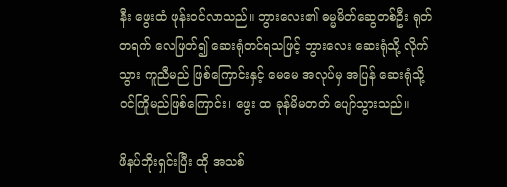နီး ဖွေးထံ ဖုန်းဝင်လာသည်။ ဘွားလေး၏ ဓမ္မမိတ်ဆွေတစ်ဦး ရုတ်တရက် လေဖြတ်၍ ဆေးရုံတင်ရသဖြင့် ဘွားလေး ဆေးရုံသို့ လိုက်သွား ကူညီမည် ဖြစ်ကြောင်းနှင့် မေမေ အလုပ်မှ အပြန် ဆေးရုံသို့ ဝင်ကြိုမည်ဖြစ်ကြောင်း၊ ဖွေး ထ ခုန်မိမတတ် ပျော်သွားသည်။

ဖိနပ်ဘိုးရှင်းပြီး ထို အသစ်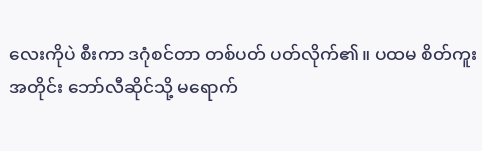လေးကိုပဲ စီးကာ ဒဂုံစင်တာ တစ်ပတ် ပတ်လိုက်၏။ ပထမ စိတ်ကူးအတိုင်း ဘော်လီဆိုင်သို့ မရောက်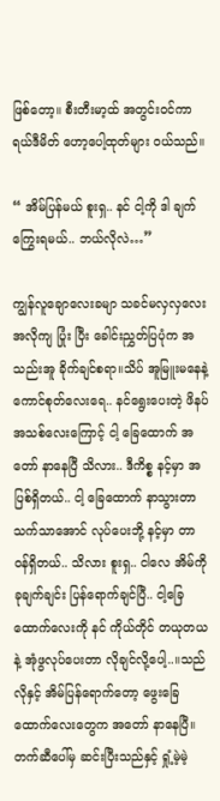ဖြစ်တော့။ စီးတီးမာ့ထ် အတွင်းဝင်ကာ ရယ်ဒီမိတ် ဟော့ပေါ့ထုတ်များ ဝယ်သည်။

“ အိမ်ပြန်မယ် စူးရှ.. နင် ငါ့ကို ဒါ ချက်ကြွေးရမယ်.. ဘယ်လိုလဲ…”

ကျွန်လူချောလေးခမျာ သခင်မလှလှလေး အလိုကျ ပြုံး ပြီး ခေါင်းညွှတ်ပြပုံက အသည်းအူ ခိုက်ချင်စရာ။သိပ် အူမြူးမနေနဲ့ ကောင်စုတ်လေးရေ.. နင်ရွေးပေးတဲ့ ဖိနပ် အသစ်လေးကြောင့် ငါ့ ခြေထောက် အတော် နာနေပြီ သိလား.. ဒီကိစ္စ နင့်မှာ အပြစ်ရှိတယ်.. ငါ့ ခြေထောက် နာသွားတာ သက်သာအောင် လုပ်ပေးဘို့ နင့်မှာ တာဝန်ရှိတယ်.. သိလား စူးရှ.. ငါလေ အိမ်ကို ခုချက်ချင်း ပြန်ရောက်ချင်ပြီ.. ငါ့ခြေထောက်လေးကို နင် ကိုယ်တိုင် တယုတယနဲ့ အုံဖွလုပ်ပေးတာ လိုချင်လို့ပေါ့..။သည်လိုနှင့် အိမ်ပြန်ရောက်တော့ ဖွေးခြေထောက်လေးတွေက အတော် နာနေပြီ။ တက်ဆီပေါ်မှ ဆင်းပြီးသည်နှင့် ရှုံ့မဲ့မဲ့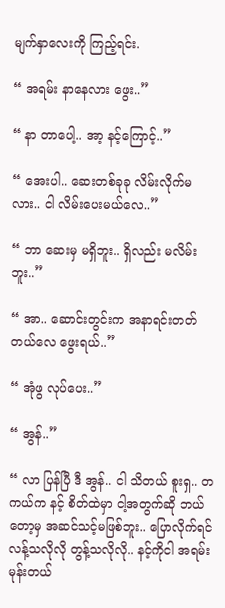မျက်နှာလေးကို ကြည့်ရင်း.

“ အရမ်း နာနေလား ဖွေး..”

“ နာ တာပေါ့.. အာ့ နင့်ကြောင့်..”

“ အေးပါ.. ဆေးတစ်ခုခု လိမ်းလိုက်မလား.. ငါ လိမ်းပေးမယ်လေ..”

“ ဘာ ဆေးမှ မရှိဘူး.. ရှိလည်း မလိမ်းဘူး..”

“ အာ.. ဆောင်းတွင်းက အနာရင်းတတ်တယ်လေ ဖွေးရယ်..”

“ အုံဖွ လုပ်ပေး..”

“ အွန်..”

“ လာ ပြန်ပြီ ဒီ အွန်.. ငါ သိတယ် စူးရှ.. တကယ်က နင့် စိတ်ထဲမှာ ငါ့အတွက်ဆို ဘယ်တော့မှ အဆင်သင့်မဖြစ်ဘူး.. ပြောလိုက်ရင် လန့်သလိုလို တွန့်သလိုလို.. နင့်ကိုငါ အရမ်း မုန်းတယ်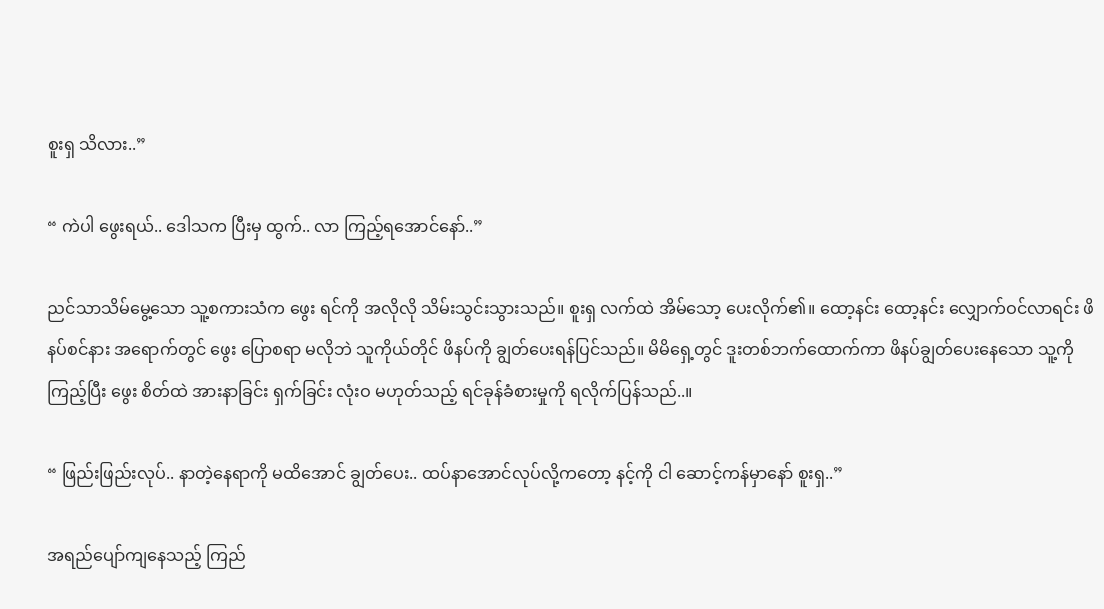စူးရှ သိလား..”

“ ကဲပါ ဖွေးရယ်.. ဒေါသက ပြီးမှ ထွက်.. လာ ကြည့်ရအောင်နော်..”

ညင်သာသိမ်မွေ့သော သူ့စကားသံက ဖွေး ရင်ကို အလိုလို သိမ်းသွင်းသွားသည်။ စူးရှ လက်ထဲ အိမ်သော့ ပေးလိုက်၏။ ထော့နင်း ထော့နင်း လျှောက်ဝင်လာရင်း ဖိနပ်စင်နား အရောက်တွင် ဖွေး ပြောစရာ မလိုဘဲ သူကိုယ်တိုင် ဖိနပ်ကို ချွတ်ပေးရန်ပြင်သည်။ မိမိရှေ့တွင် ဒူးတစ်ဘက်ထောက်ကာ ဖိနပ်ချွတ်ပေးနေသော သူ့ကို ကြည့်ပြီး ဖွေး စိတ်ထဲ အားနာခြင်း ရှက်ခြင်း လုံးဝ မဟုတ်သည့် ရင်ခုန်ခံစားမှုကို ရလိုက်ပြန်သည်..။

“ ဖြည်းဖြည်းလုပ်.. နာတဲ့နေရာကို မထိအောင် ချွတ်ပေး.. ထပ်နာအောင်လုပ်လို့ကတော့ နင့်ကို ငါ ဆောင့်ကန်မှာနော် စူးရှ..”

အရည်ပျော်ကျနေသည့် ကြည်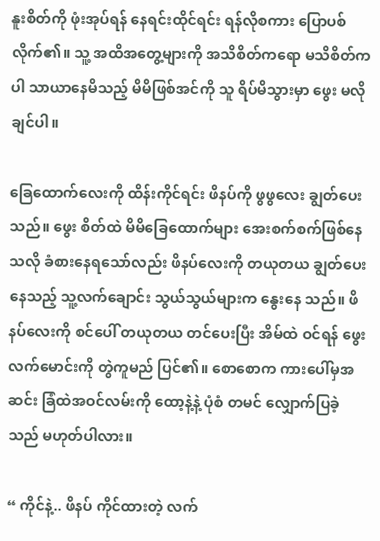နူးစိတ်ကို ဖုံးအုပ်ရန် နေရင်းထိုင်ရင်း ရန်လိုစကား ပြောပစ်လိုက်၏။ သူ့ အထိအတွေ့များကို အသိစိတ်ကရော မသိစိတ်ကပါ သာယာနေမိသည့် မိမိဖြစ်အင်ကို သူ ရိပ်မိသွားမှာ ဖွေး မလိုချင်ပါ။

ခြေထောက်လေးကို ထိန်းကိုင်ရင်း ဖိနပ်ကို ဖွဖွလေး ချွတ်ပေးသည်။ ဖွေး စိတ်ထဲ မိမိခြေထောက်များ အေးစက်စက်ဖြစ်နေသလို ခံစားနေရသော်လည်း ဖိနပ်လေးကို တယုတယ ချွတ်ပေးနေသည့် သူ့လက်ချောင်း သွယ်သွယ်များက နွေးနေ သည်။ ဖိနပ်လေးကို စင်ပေါ် တယုတယ တင်ပေးပြီး အိမ်ထဲ ဝင်ရန် ဖွေးလက်မောင်းကို တွဲကူမည် ပြင်၏။ စောစောက ကားပေါ်မှအဆင်း ခြံထဲအဝင်လမ်းကို ထော့နဲ့နဲ့ ပုံစံ တမင် လျှောက်ပြခဲ့သည် မဟုတ်ပါလား။

“ ကိုင်နဲ့.. ဖိနပ် ကိုင်ထားတဲ့ လက်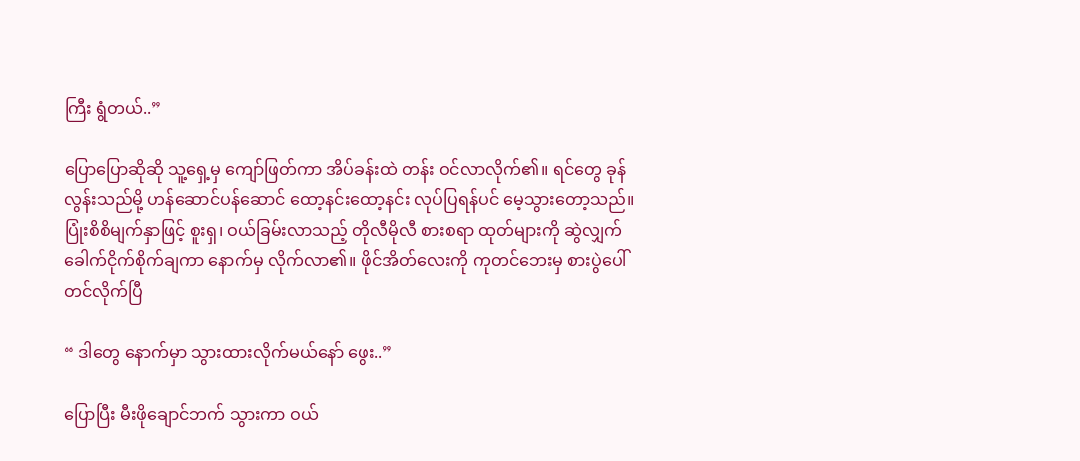ကြီး ရွံတယ်..”

ပြောပြောဆိုဆို သူ့ရှေ့မှ ကျော်ဖြတ်ကာ အိပ်ခန်းထဲ တန်း ဝင်လာလိုက်၏။ ရင်တွေ ခုန်လွန်းသည်မို့ ဟန်ဆောင်ပန်ဆောင် ထော့နင်းထော့နင်း လုပ်ပြရန်ပင် မေ့သွားတော့သည်။ ပြုံးစိစိမျက်နှာဖြင့် စူးရှ၊ ဝယ်ခြမ်းလာသည့် တိုလီမိုလီ စားစရာ ထုတ်များကို ဆွဲလျှက် ခေါက်ငိုက်စိုက်ချကာ နောက်မှ လိုက်လာ၏။ ဖိုင်အိတ်လေးကို ကုတင်ဘေးမှ စားပွဲပေါ်တင်လိုက်ပြီ

“ ဒါတွေ နောက်မှာ သွားထားလိုက်မယ်နော် ဖွေး..”

ပြောပြီး မီးဖိုချောင်ဘက် သွားကာ ဝယ်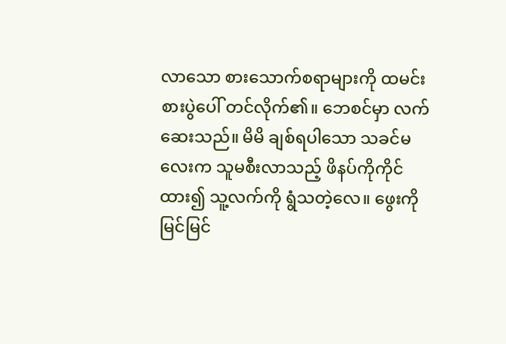လာသော စားသောက်စရာများကို ထမင်းစားပွဲပေါ် တင်လိုက်၏။ ဘေစင်မှာ လက်ဆေးသည်။ မိမိ ချစ်ရပါသော သခင်မလေးက သူမစီးလာသည့် ဖိနပ်ကိုကိုင်ထား၍ သူ့လက်ကို ရွံသတဲ့လေ။ ဖွေးကို မြင်မြင်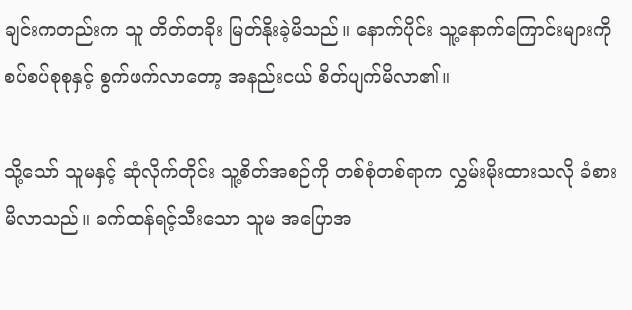ချင်းကတည်းက သူ တိတ်တခိုး မြတ်နိုးခဲ့မိသည်။ နောက်ပိုင်း သူ့နောက်ကြောင်းများကို စပ်စပ်စုစုနှင့် စွက်ဖက်လာတော့ အနည်းငယ် စိတ်ပျက်မိလာ၏။

သို့သော် သူမနှင့် ဆုံလိုက်တိုင်း သူ့စိတ်အစဉ်ကို တစ်စုံတစ်ရာက လွှမ်းမိုးထားသလို ခံစားမိလာသည်။ ခက်ထန်ရင့်သီးသော သူမ အပြောအ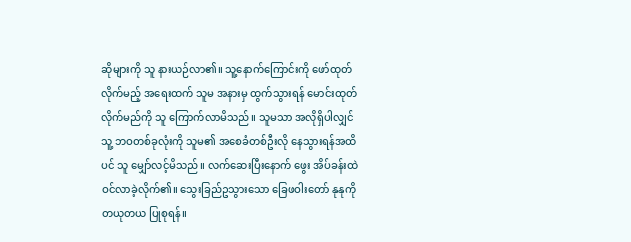ဆိုများကို သူ နားယဉ်လာ၏။ သူ့နောက်ကြောင်းကို ဖော်ထုတ်လိုက်မည့် အရေးထက် သူမ အနားမှ ထွက်သွားရန် မောင်းထုတ်လိုက်မည်ကို သူ ကြောက်လာမိသည်။ သူမသာ အလိုရှိပါလျှင် သူ့ ဘဝတစ်ခုလုံးကို သူမ၏ အစေခံတစ်ဦးလို နေသွားရန်အထိပင် သူ မျှော်လင့်မိသည်။ လက်ဆေးပြီးနောက် ဖွေး အိပ်ခန်းထဲ ဝင်လာခဲ့လိုက်၏။ သွေးခြည်ဥသွားသော ခြေဖဝါးတော် နုနုကို တယုတယ ပြုစုရန်။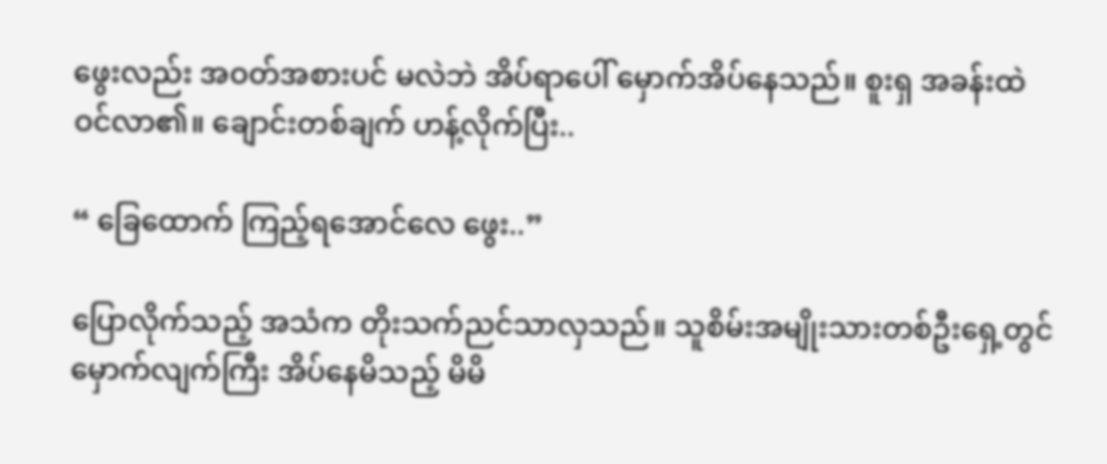ဖွေးလည်း အဝတ်အစားပင် မလဲဘဲ အိပ်ရာပေါ် မှောက်အိပ်နေသည်။ စူးရှ အခန်းထဲ ဝင်လာ၏။ ချောင်းတစ်ချက် ဟန့်လိုက်ပြီး..

“ ခြေထောက် ကြည့်ရအောင်လေ ဖွေး..”

ပြောလိုက်သည့် အသံက တိုးသက်ညင်သာလှသည်။ သူစိမ်းအမျိုးသားတစ်ဦးရှေ့တွင် မှောက်လျက်ကြီး အိပ်နေမိသည့် မိမိ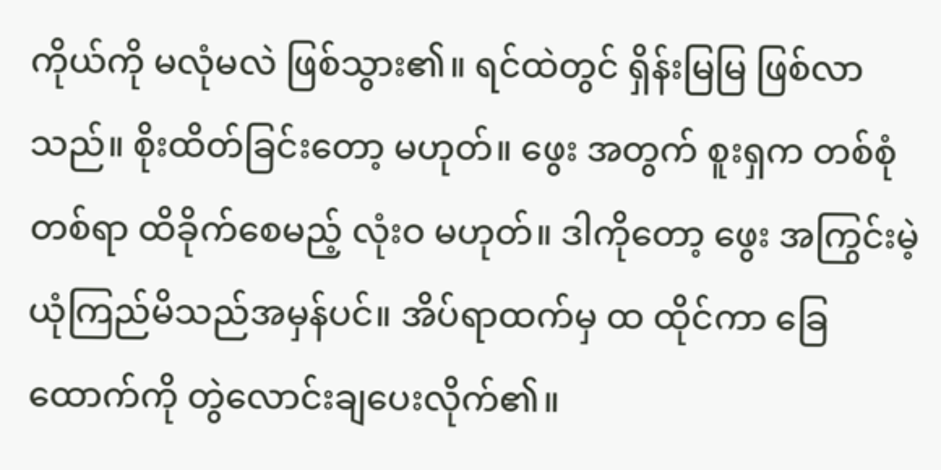ကိုယ်ကို မလုံမလဲ ဖြစ်သွား၏။ ရင်ထဲတွင် ရှိန်းမြမြ ဖြစ်လာသည်။ စိုးထိတ်ခြင်းတော့ မဟုတ်။ ဖွေး အတွက် စူးရှက တစ်စုံတစ်ရာ ထိခိုက်စေမည့် လုံးဝ မဟုတ်။ ဒါကိုတော့ ဖွေး အကြွင်းမဲ့ ယုံကြည်မိသည်အမှန်ပင်။ အိပ်ရာထက်မှ ထ ထိုင်ကာ ခြေထောက်ကို တွဲလောင်းချပေးလိုက်၏။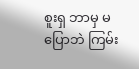စူးရှ ဘာမှ မပြောဘဲ ကြမ်း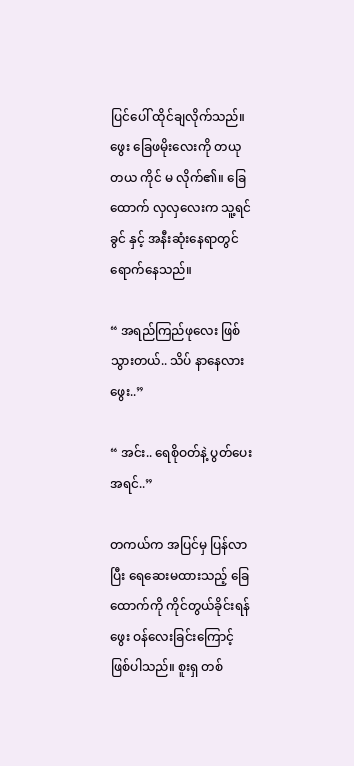ပြင်ပေါ် ထိုင်ချလိုက်သည်။ ဖွေး ခြေဖမိုးလေးကို တယုတယ ကိုင် မ လိုက်၏။ ခြေထောက် လှလှလေးက သူ့ရင်ခွင် နှင့် အနီးဆုံးနေရာတွင်ရောက်နေသည်။

“ အရည်ကြည်ဖုလေး ဖြစ်သွားတယ်.. သိပ် နာနေလား ဖွေး..”

“ အင်း.. ရေစိုဝတ်နဲ့ ပွတ်ပေး အရင်..”

တကယ်က အပြင်မှ ပြန်လာပြီး ရေဆေးမထားသည့် ခြေထောက်ကို ကိုင်တွယ်ခိုင်းရန် ဖွေး ဝန်လေးခြင်းကြောင့် ဖြစ်ပါသည်။ စူးရှ တစ်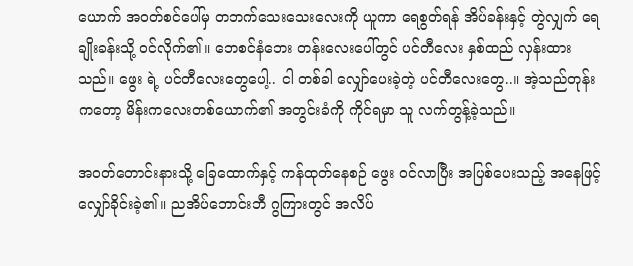ယောက် အဝတ်စင်ပေါ်မှ တဘက်သေးသေးလေးကို ယူကာ ရေစွတ်ရန် အိပ်ခန်းနှင့် တွဲလျှက် ရေချိုးခန်းသို့ ဝင်လိုက်၏။ ဘေစင်နံဘေး တန်းလေးပေါ်တွင် ပင်တီလေး နှစ်ထည် လှန်းထားသည်။ ဖွေး ရဲ့ ပင်တီလေးတွေပေါ့.. ငါ တစ်ခါ လျှော်ပေးခဲ့တဲ့ ပင်တီလေးတွေ..။ အဲ့သည်တုန်းကတော့ မိန်းကလေးတစ်ယောက်၏ အတွင်းခံကို ကိုင်ရမှာ သူ လက်တွန့်ခဲ့သည်။

အဝတ်တောင်းနားသို့ ခြေထောက်နှင့် ကန်ထုတ်နေစဉ် ဖွေး ဝင်လာပြီး အပြစ်ပေးသည့် အနေဖြင့် လျှော်ခိုင်းခဲ့၏။ ညအိပ်ဘောင်းဘီ ဂွကြားတွင် အလိပ်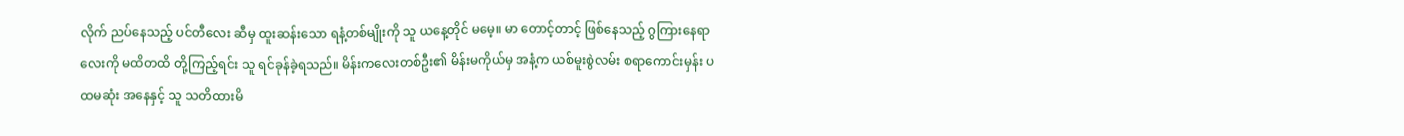လိုက် ညပ်နေသည့် ပင်တီလေး ဆီမှ ထူးဆန်းသော ရနံ့တစ်မျိုးကို သူ ယနေ့တိုင် မမေ့။ မာ တောင့်တာင့် ဖြစ်နေသည့် ဂွကြားနေရာလေးကို မထိတထိ တို့ကြည့်ရင်း သူ ရင်ခုန်ခဲ့ရသည်။ မိန်းကလေးတစ်ဦး၏ မိန်းမကိုယ်မှ အနံ့က ယစ်မူးစွဲလမ်း စရာကောင်းမှန်း ပထမဆုံး အနေနှင့် သူ သတိထားမိ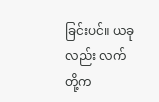ခြင်းပင်။ ယခုလည်း လက်တို့က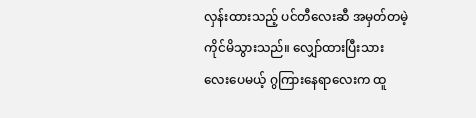လှန်းထားသည့် ပင်တီလေးဆီ အမှတ်တမဲ့ ကိုင်မိသွားသည်။ လျှော်ထားပြီးသား လေးပေမယ့် ဂွကြားနေရာလေးက ထူ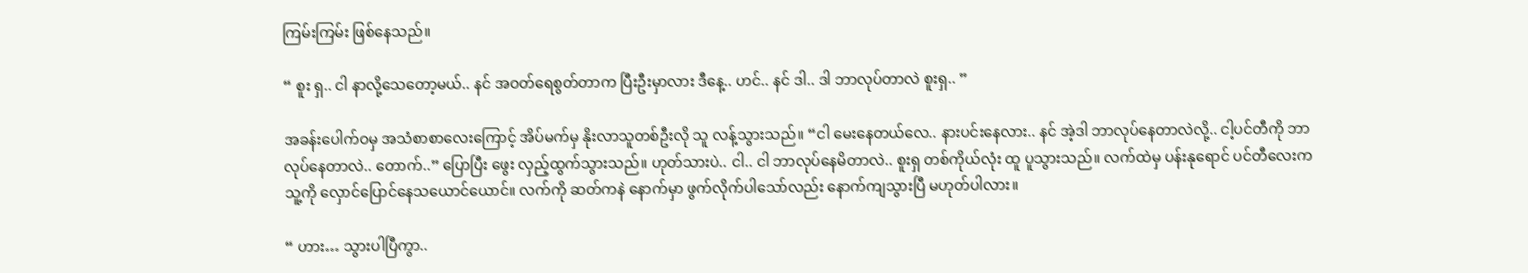ကြမ်းကြမ်း ဖြစ်နေသည်။

“ စူး ရှ.. ငါ နာလို့သေတော့မယ်.. နင် အဝတ်ရေစွတ်တာက ပြီးဦးမှာလား ဒီနေ့.. ဟင်.. နင် ဒါ.. ဒါ ဘာလုပ်တာလဲ စူးရှ.. ”

အခန်းပေါက်ဝမှ အသံစာစာလေးကြောင့် အိပ်မက်မှ နိုးလာသူတစ်ဦးလို သူ လန့်သွားသည်။ “ငါ မေးနေတယ်လေ.. နားပင်းနေလား.. နင် အဲ့ဒါ ဘာလုပ်နေတာလဲလို့.. ငါ့ပင်တီကို ဘာလုပ်နေတာလဲ.. တောက်..” ပြောပြီး ဖွေး လှည့်ထွက်သွားသည်။ ဟုတ်သားပဲ.. ငါ.. ငါ ဘာလုပ်နေမိတာလဲ.. စူးရှ တစ်ကိုယ်လုံး ထူ ပူသွားသည်။ လက်ထဲမှ ပန်းနုရောင် ပင်တီလေးက သူ့ကို လှောင်ပြောင်နေသယောင်ယောင်။ လက်ကို ဆတ်ကနဲ နောက်မှာ ဖွက်လိုက်ပါသော်လည်း နောက်ကျသွားပြီ မဟုတ်ပါလား။

“ ဟား… သွားပါပြီကွာ..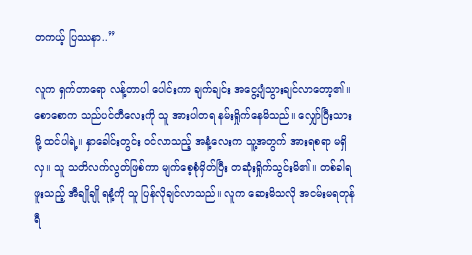တကယ့် ပြဿနာ..”

လူက ရှက်တာရော လန့်တာပါ ပေါင်းကာ ချက်ချင်း အငွေ့ပျံသွားချင်လာတော့၏။စောစောက သည်ပင်တီလေးကို သူ အားပါတရ နမ်းရှိုက်နေမိသည်။ လျှော်ပြီးသားမို့ ထင်ပါရဲ့။ နှာခေါင်းတွင်း ဝင်လာသည့် အနံ့လေးက သူ့အတွက် အားရစရာ မရှိလှ။ သူ သတိလက်လွတ်ဖြစ်ကာ မျက်စေ့စုံမှိတ်ပြီး တဆုံးရှိုက်သွင်းမိ၏။ တစ်ခါရဖူးသည့် အီချိုချို ရနံ့ကို သူ ပြန်လိုချင်လာသည်။ လူက ဆေးမိသလို အငမ်းမရတုန်ရီ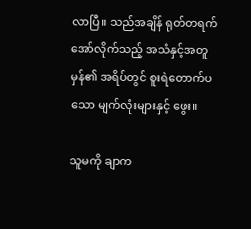လာပြီ။ သည်အချိန် ရုတ်တရက် အော်လိုက်သည့် အသံနှင့်အတူ မှန်၏ အရိပ်တွင် စူးရဲတောက်ပသော မျက်လုံးများနှင့် ဖွေး။

သူမကို ချာက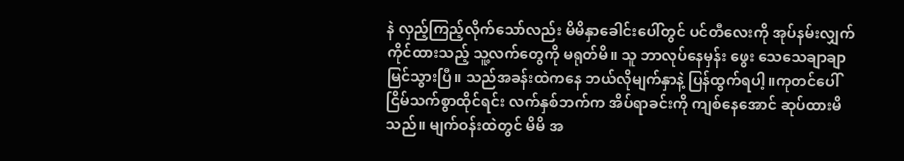နဲ လှည့်ကြည့်လိုက်သော်လည်း မိမိနှာခေါင်းပေါ်တွင် ပင်တီလေးကို အုပ်နမ်းလျှက် ကိုင်ထားသည့် သူ့လက်တွေကို မရုတ်မိ။ သူ ဘာလုပ်နေမှန်း ဖွေး သေသေချာချာ မြင်သွားပြီ။ သည်အခန်းထဲကနေ ဘယ်လိုမျက်နှာနဲ့ ပြန်ထွက်ရပါ့။ကုတင်ပေါ် ငြိမ်သက်စွာထိုင်ရင်း လက်နှစ်ဘက်က အိပ်ရာခင်းကို ကျစ်နေအောင် ဆုပ်ထားမိသည်။ မျက်ဝန်းထဲတွင် မိမိ အ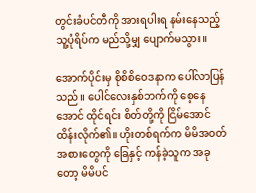တွင်းခံပင်တီကို အားရပါးရ နမ်းနေသည့် သူ့ပုံရိပ်က မည်သို့မျှ ပျောက်မသွား။

အောက်ပိုင်းမှ စိုစိစိဝေဒနာက ပေါ်လာပြန်သည်။ ပေါင်လေးနှစ်ဘက်ကို စေ့နေအောင် ထိုင်ရင်း စိတ်တို့ကို ငြိမ်အောင် ထိန်းလိုက်၏။ ဟိုးတစ်ရက်က မိမိအဝတ်အစားတွေကို ခြေနှင့် ကန်ခဲ့သူက အခုတော့ မိမိပင်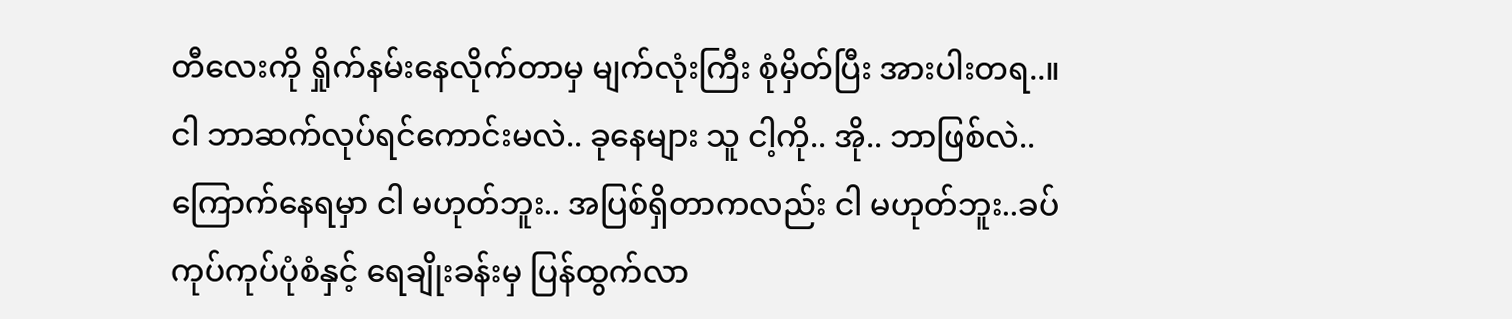တီလေးကို ရှိုက်နမ်းနေလိုက်တာမှ မျက်လုံးကြီး စုံမှိတ်ပြီး အားပါးတရ..။ ငါ ဘာဆက်လုပ်ရင်ကောင်းမလဲ.. ခုနေများ သူ ငါ့ကို.. အို.. ဘာဖြစ်လဲ.. ကြောက်နေရမှာ ငါ မဟုတ်ဘူး.. အပြစ်ရှိတာကလည်း ငါ မဟုတ်ဘူး..ခပ်ကုပ်ကုပ်ပုံစံနှင့် ရေချိုးခန်းမှ ပြန်ထွက်လာ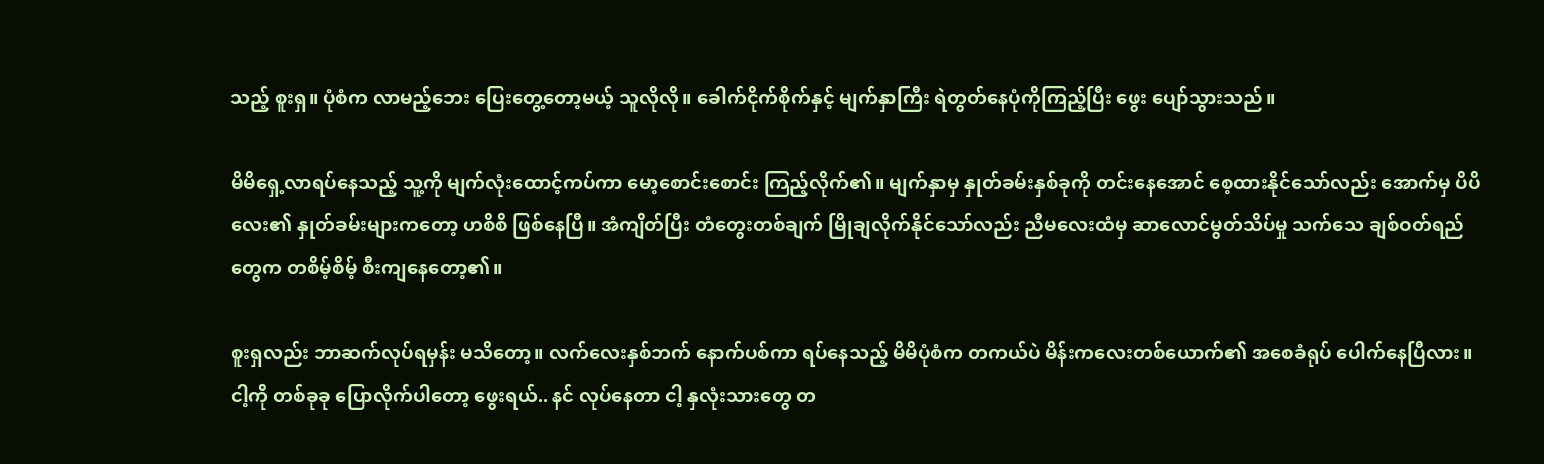သည့် စူးရှ။ ပုံစံက လာမည့်ဘေး ပြေးတွေ့တော့မယ့် သူလိုလို။ ခေါက်ငိုက်စိုက်နှင့် မျက်နှာကြီး ရဲတွတ်နေပုံကိုကြည့်ပြီး ဖွေး ပျော်သွားသည်။

မိမိရှေ့လာရပ်နေသည့် သူ့ကို မျက်လုံးထောင့်ကပ်ကာ မော့စောင်းစောင်း ကြည့်လိုက်၏။ မျက်နှာမှ နှုတ်ခမ်းနှစ်ခုကို တင်းနေအောင် စေ့ထားနိုင်သော်လည်း အောက်မှ ပိပိလေး၏ နှုတ်ခမ်းများကတော့ ဟစိစိ ဖြစ်နေပြီ။ အံကျိတ်ပြီး တံတွေးတစ်ချက် မြိုချလိုက်နိုင်သော်လည်း ညီမလေးထံမှ ဆာလောင်မွတ်သိပ်မှု သက်သေ ချစ်ဝတ်ရည်တွေက တစိမ့်စိမ့် စီးကျနေတော့၏။

စူးရှလည်း ဘာဆက်လုပ်ရမှန်း မသိတော့။ လက်လေးနှစ်ဘက် နောက်ပစ်ကာ ရပ်နေသည့် မိမိပုံစံက တကယ်ပဲ မိန်းကလေးတစ်ယောက်၏ အစေခံရုပ် ပေါက်နေပြီလား။ ငါ့ကို တစ်ခုခု ပြောလိုက်ပါတော့ ဖွေးရယ်.. နင် လုပ်နေတာ ငါ့ နှလုံးသားတွေ တ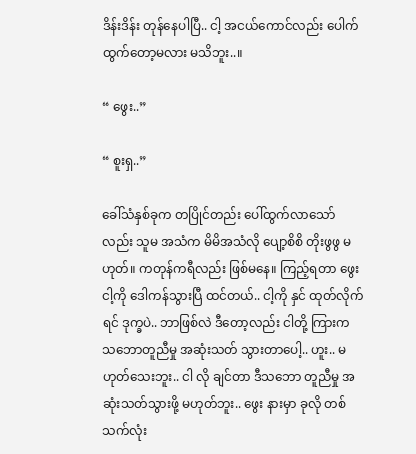ဒိန်းဒိန်း တုန်နေပါပြီ.. ငါ့ အငယ်ကောင်လည်း ပေါက်ထွက်တော့မလား မသိဘူး..။

“ ဖွေး..”

“ စူးရှ..”

ခေါ်သံနှစ်ခုက တပြိုင်တည်း ပေါ်ထွက်လာသော်လည်း သူမ အသံက မိမိအသံလို ပျော့စိစိ တိုးဖွဖွ မဟုတ်။ ကတုန်ကရီလည်း ဖြစ်မနေ။ ကြည့်ရတာ ဖွေး ငါ့ကို ဒေါကန်သွားပြီ ထင်တယ်.. ငါ့ကို နှင် ထုတ်လိုက်ရင် ဒုက္ခပဲ.. ဘာဖြစ်လဲ ဒီတော့လည်း ငါတို့ ကြားက သဘောတူညီမှု အဆုံးသတ် သွားတာပေါ့.. ဟူး.. မဟုတ်သေးဘူး.. ငါ လို ချင်တာ ဒီသဘော တူညီမှု အဆုံးသတ်သွားဖို့ မဟုတ်ဘူး.. ဖွေး နားမှာ ခုလို တစ်သက်လုံး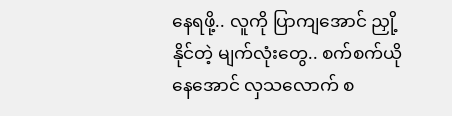နေရဖို့.. လူကို ပြာကျအောင် ညှို့နိုင်တဲ့ မျက်လုံးတွေ.. စက်စက်ယိုနေအောင် လှသလောက် စ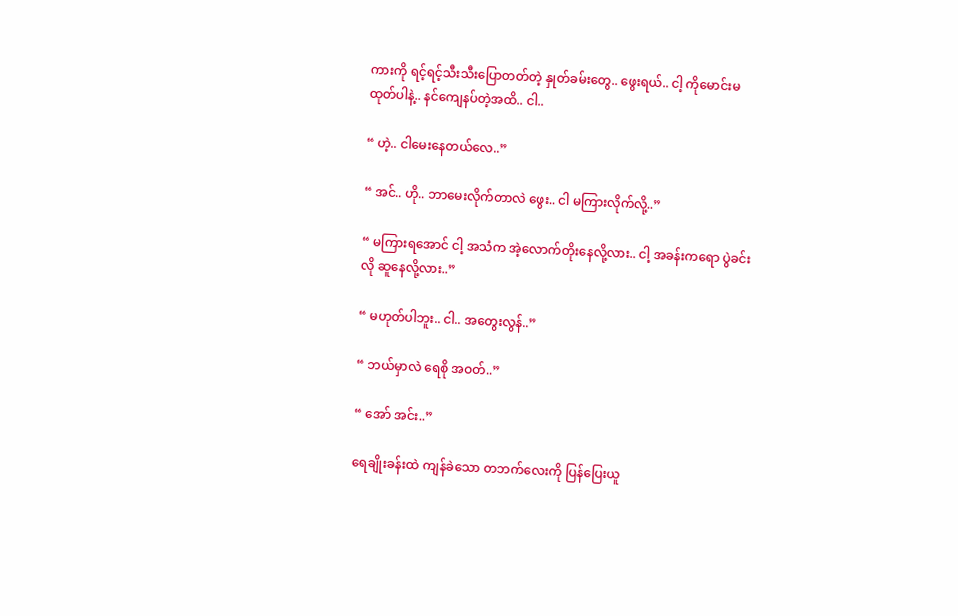ကားကို ရင့်ရင့်သီးသီးပြောတတ်တဲ့ နှုတ်ခမ်းတွေ.. ဖွေးရယ်.. ငါ့ ကိုမောင်းမထုတ်ပါနဲ့.. နင်ကျေနပ်တဲ့အထိ.. ငါ..

“ ဟဲ့.. ငါမေးနေတယ်လေ..”

“ အင်.. ဟို.. ဘာမေးလိုက်တာလဲ ဖွေး.. ငါ မကြားလိုက်လို့..”

“ မကြားရအောင် ငါ့ အသံက အဲ့လောက်တိုးနေလို့လား.. ငါ့ အခန်းကရော ပွဲခင်းလို ဆူနေလို့လား..”

“ မဟုတ်ပါဘူး.. ငါ.. အတွေးလွန်..”

“ ဘယ်မှာလဲ ရေစို အဝတ်..”

“ အော် အင်း..”

ရေချိုးခန်းထဲ ကျန်ခဲသော တဘက်လေးကို ပြန်ပြေးယူ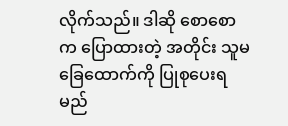လိုက်သည်။ ဒါဆို စောစောက ပြောထားတဲ့ အတိုင်း သူမ ခြေထောက်ကို ပြုစုပေးရမည်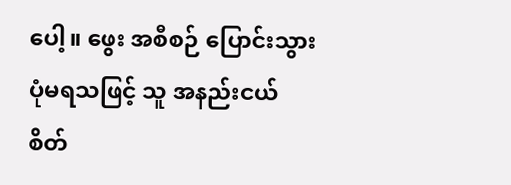ပေါ့။ ဖွေး အစီစဉ် ပြောင်းသွားပုံမရသဖြင့် သူ အနည်းငယ် စိတ်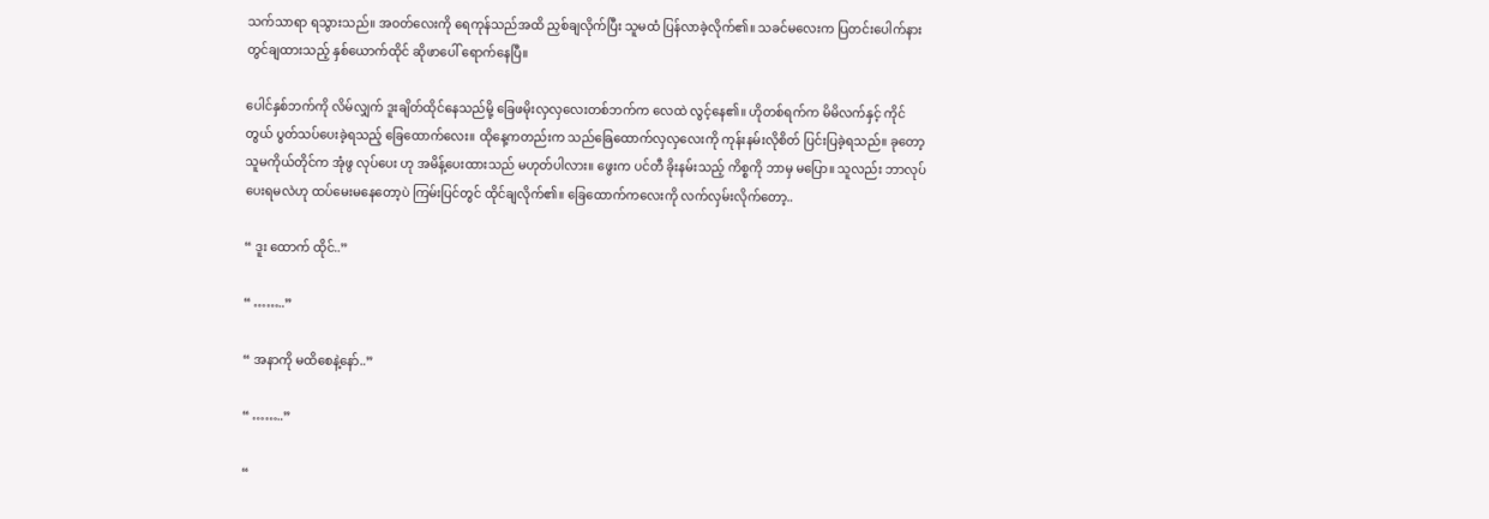သက်သာရာ ရသွားသည်။ အဝတ်လေးကို ရေကုန်သည်အထိ ညှစ်ချလိုက်ပြီး သူမထံ ပြန်လာခဲ့လိုက်၏။ သခင်မလေးက ပြတင်းပေါက်နားတွင်ချထားသည့် နှစ်ယောက်ထိုင် ဆိုဖာပေါ် ရောက်နေပြီ။

ပေါင်နှစ်ဘက်ကို လိမ်လျှက် ဒူးချိတ်ထိုင်နေသည်မို့ ခြေဖမိုးလှလှလေးတစ်ဘက်က လေထဲ လွင့်နေ၏။ ဟိုတစ်ရက်က မိမိလက်နှင့် ကိုင်တွယ် ပွတ်သပ်ပေးခဲ့ရသည့် ခြေထောက်လေး။ ထိုနေ့ကတည်းက သည်ခြေထောက်လှလှလေးကို ကုန်းနမ်းလိုစိတ် ပြင်းပြခဲ့ရသည်။ ခုတော့ သူမကိုယ်တိုင်က အုံဖွ လုပ်ပေး ဟု အမိန့်ပေးထားသည် မဟုတ်ပါလား။ ဖွေးက ပင်တီ ခိုးနမ်းသည့် ကိစ္စကို ဘာမှ မပြော။ သူလည်း ဘာလုပ်ပေးရမလဲဟု ထပ်မေးမနေတော့ပဲ ကြမ်းပြင်တွင် ထိုင်ချလိုက်၏။ ခြေထောက်ကလေးကို လက်လှမ်းလိုက်တော့..

“ ဒူး ထောက် ထိုင်..”

“ ……..”

“ အနာကို မထိစေနဲ့နော်..”

“ ……..”

“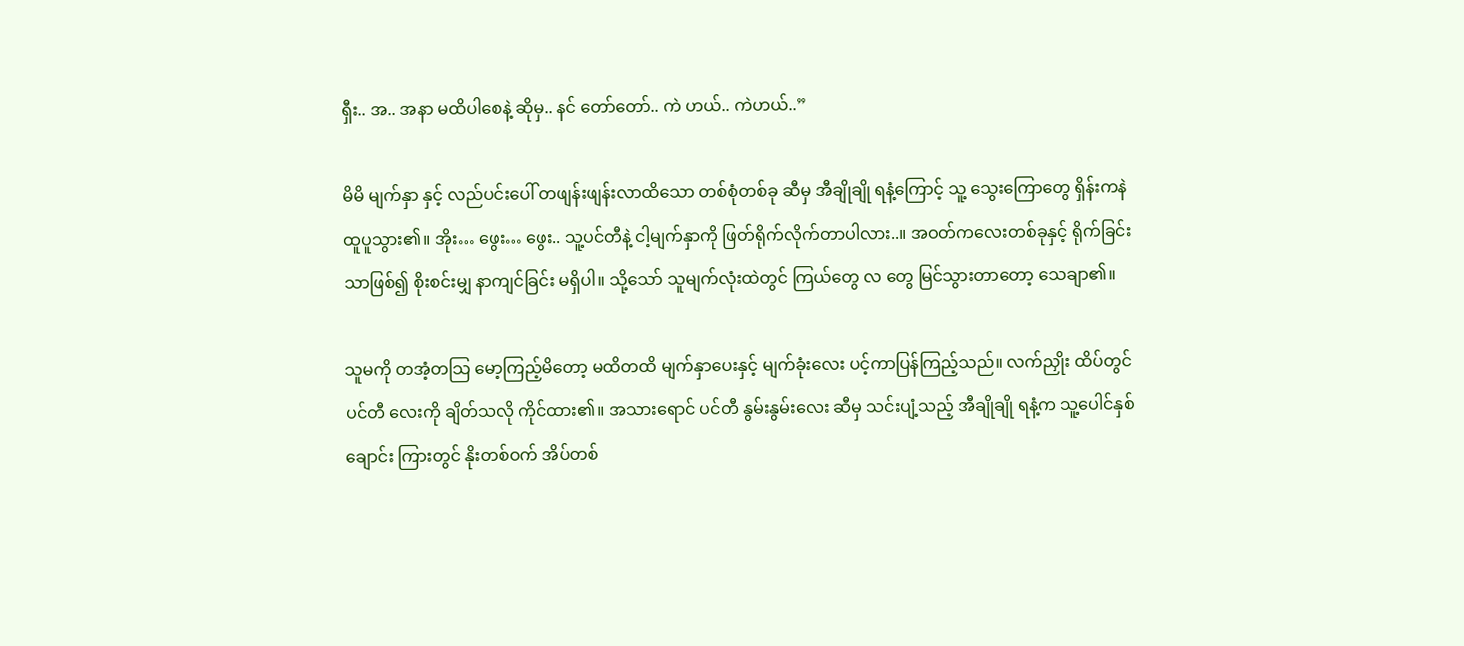ရှီး.. အ.. အနာ မထိပါစေနဲ့ ဆိုမှ.. နင် တော်တော်.. ကဲ ဟယ်.. ကဲဟယ်..”

မိမိ မျက်နှာ နှင့် လည်ပင်းပေါ် တဖျန်းဖျန်းလာထိသော တစ်စုံတစ်ခု ဆီမှ အီချိုချို ရနံ့ကြောင့် သူ့ သွေးကြောတွေ ရှိန်းကနဲ ထူပူသွား၏။ အိုး… ဖွေး… ဖွေး.. သူ့ပင်တီနဲ့ ငါ့မျက်နှာကို ဖြတ်ရိုက်လိုက်တာပါလား..။ အဝတ်ကလေးတစ်ခုနှင့် ရိုက်ခြင်းသာဖြစ်၍ စိုးစင်းမျှ နာကျင်ခြင်း မရှိပါ။ သို့သော် သူမျက်လုံးထဲတွင် ကြယ်တွေ လ တွေ မြင်သွားတာတော့ သေချာ၏။

သူမကို တအံ့တသြ မော့ကြည့်မိတော့ မထိတထိ မျက်နှာပေးနှင့် မျက်ခုံးလေး ပင့်ကာပြန်ကြည့်သည်။ လက်ညှိုး ထိပ်တွင် ပင်တီ လေးကို ချိတ်သလို ကိုင်ထား၏။ အသားရောင် ပင်တီ နွမ်းနွမ်းလေး ဆီမှ သင်းပျံ့သည့် အီချိုချို ရနံ့က သူ့ပေါင်နှစ်ချောင်း ကြားတွင် နိုးတစ်ဝက် အိပ်တစ်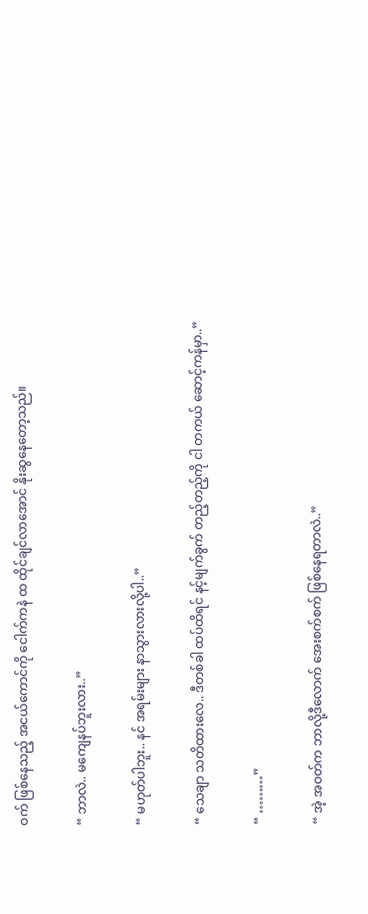ဝက် ဖြစ်နေသည့် အငယ်ကောင်ကို ငေါက်ကနဲ ထ ထိုင်ချင်လာအောင် နိုးဆွနေတော့သည်။

“ ဘာလဲ.. မကျေနပ်ဘူးလား..”

“ မဟုတ်ပါဘူး.. နင် အရမ်းများ နာသွားလားလို့ပါ..”

“ သေချာ သတိထားလေ.. ဒီတစ်ခါ ထပ်ထိရင် နင့်မျက်ခွက် တည့်တည့်ကို ငါ တကယ် ဆောင့်ကန်မှာ..”

“ ………”

“ အဲ့ အဝတ်က ဘာလို့ဒီလောက် အေးစက်စက် ဖြစ်နေရတာလဲ..”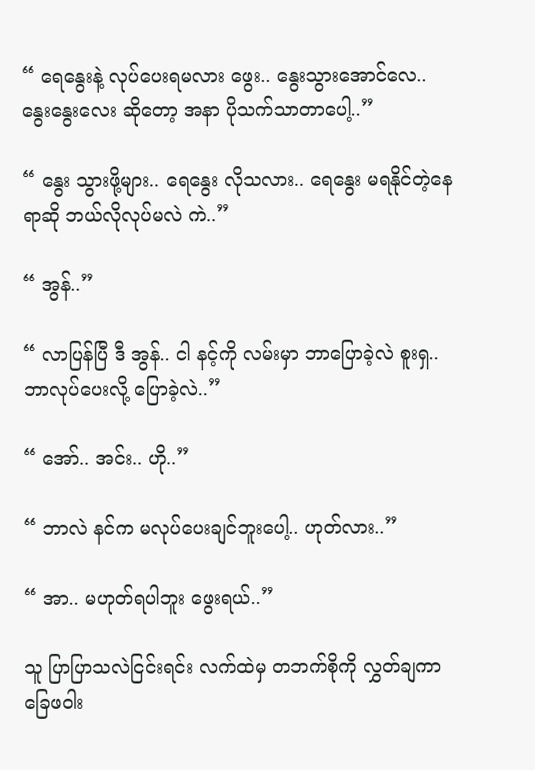“ ရေနွေးနဲ့ လုပ်ပေးရမလား ဖွေး.. နွေးသွားအောင်လေ.. နွေးနွေးလေး ဆိုတော့ အနာ ပိုသက်သာတာပေါ့..”

“ နွေး သွားဖို့များ.. ရေနွေး လိုသလား.. ရေနွေး မရနိုင်တဲ့နေရာဆို ဘယ်လိုလုပ်မလဲ ကဲ..”

“ အွန်..”

“ လာပြန်ပြီ ဒီ အွန်.. ငါ နင့်ကို လမ်းမှာ ဘာပြောခဲ့လဲ စူးရှ.. ဘာလုပ်ပေးလို့ ပြောခဲ့လဲ..”

“ အော်.. အင်း.. ဟို..”

“ ဘာလဲ နင်က မလုပ်ပေးချင်ဘူးပေါ့.. ဟုတ်လား..”

“ အာ.. မဟုတ်ရပါဘူး ဖွေးရယ်..”

သူ ပြာပြာသလဲငြင်းရင်း လက်ထဲမှ တဘက်စိုကို လွှတ်ချကာ ခြေဖဝါး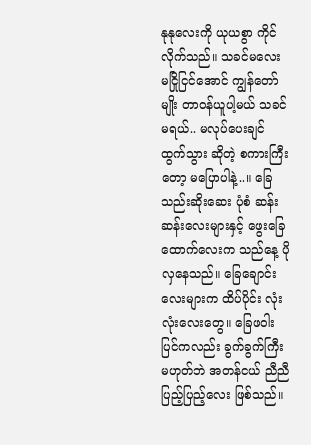နုနုလေးကို ယုယစွာ ကိုင်လိုက်သည်။ သခင်မလေး မငြိုငြင်အောင် ကျွန်တော်မျိုး တာဝန်ယူပါ့မယ် သခင်မရယ်.. မလုပ်ပေးချင် ထွက်သွား ဆိုတဲ့ စကားကြီးတော့ မပြောပါနဲ့..။ ခြေသည်းဆိုးဆေး ပုံစံ ဆန်းဆန်းလေးများနှင့် ဖွေးခြေထောက်လေးက သည်နေ့ ပိုလှနေသည်။ ခြေချောင်းလေးများက ထိပ်ပိုင်း လုံးလုံးလေးတွေ။ ခြေဖဝါးပြင်ကလည်း ခွက်ခွက်ကြီးမဟုတ်ဘဲ အတန်ငယ် ညီညီပြည့်ပြည့်လေး ဖြစ်သည်။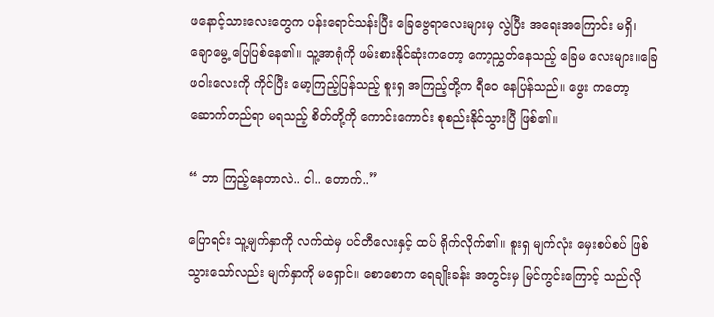ဖနောင့်သားလေးတွေက ပန်းရောင်သန်းပြီး ခြေဗွေရာလေးများမှ လွဲပြီး အရေးအကြောင်း မရှိ၊ ချောမွေ့ ပြေပြစ်နေ၏။ သူ့အာရုံကို ဖမ်းစားနိုင်ဆုံးကတော့ ကော့ညွှတ်နေသည့် ခြေမ လေးများ။ခြေဖဝါးလေးကို ကိုင်ပြီး မော့ကြည့်ပြန်သည့် စူးရှ အကြည့်တို့က ရီဝေ နေပြန်သည်။ ဖွေး ကတော့ ဆောက်တည်ရာ မရသည့် စိတ်တို့ကို ကောင်းကောင်း စုစည်းနိုင်သွားပြီ ဖြစ်၏။

“ ဘာ ကြည့်နေတာလဲ.. ငါ.. တောက်..”

ပြောရင်း သူ့မျက်နှာကို လက်ထဲမှ ပင်တီလေးနှင့် ထပ် ရိုက်လိုက်၏။ စူးရှ မျက်လုံး မှေးစပ်စပ် ဖြစ်သွားသော်လည်း မျက်နှာကို မရှောင်။ စောစောက ရေချိုးခန်း အတွင်းမှ မြင်ကွင်းကြောင့် သည်လို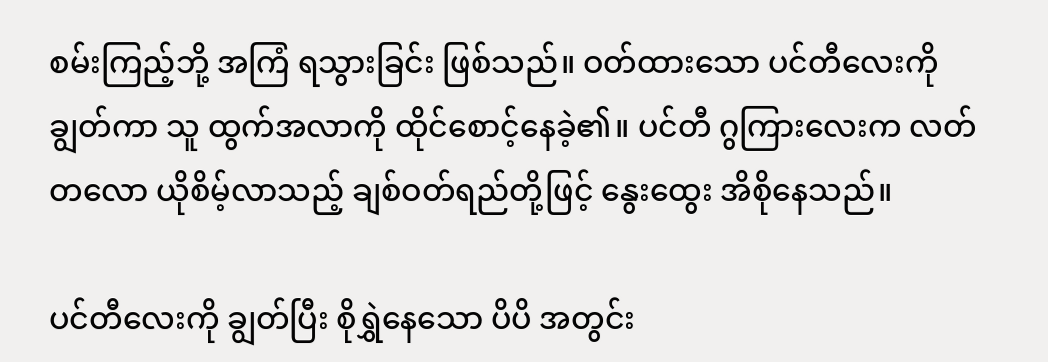စမ်းကြည့်ဘို့ အကြံ ရသွားခြင်း ဖြစ်သည်။ ဝတ်ထားသော ပင်တီလေးကို ချွတ်ကာ သူ ထွက်အလာကို ထိုင်စောင့်နေခဲ့၏။ ပင်တီ ဂွကြားလေးက လတ်တလော ယိုစိမ့်လာသည့် ချစ်ဝတ်ရည်တို့ဖြင့် နွေးထွေး အိစိုနေသည်။

ပင်တီလေးကို ချွတ်ပြီး စိုရွှဲနေသော ပိပိ အတွင်း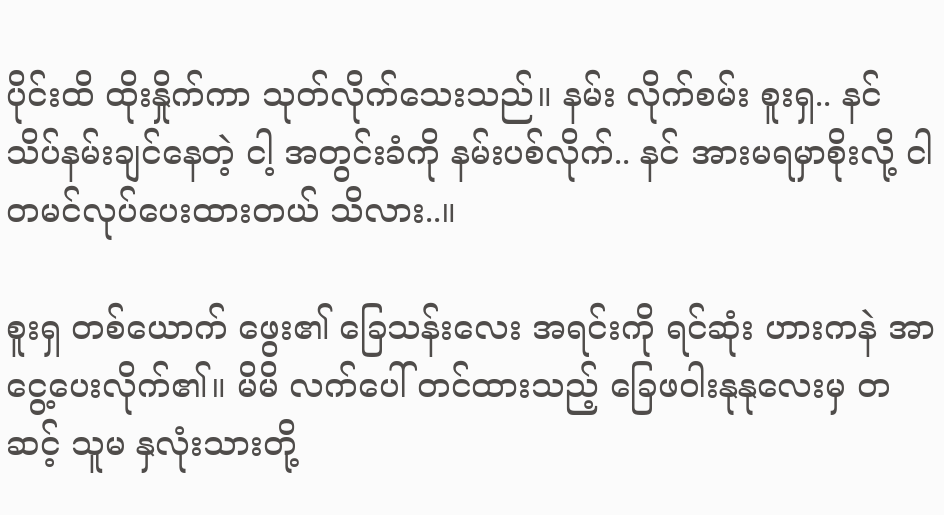ပိုင်းထိ ထိုးနှိုက်ကာ သုတ်လိုက်သေးသည်။ နမ်း လိုက်စမ်း စူးရှ.. နင် သိပ်နမ်းချင်နေတဲ့ ငါ့ အတွင်းခံကို နမ်းပစ်လိုက်.. နင် အားမရမှာစိုးလို့ ငါ တမင်လုပ်ပေးထားတယ် သိလား..။

စူးရှ တစ်ယောက် ဖွေး၏ ခြေသန်းလေး အရင်းကို ရင်ဆုံး ဟားကနဲ အာငွေ့ပေးလိုက်၏။ မိမိ လက်ပေါ် တင်ထားသည့် ခြေဖဝါးနုနုလေးမှ တဆင့် သူမ နှလုံးသားတို့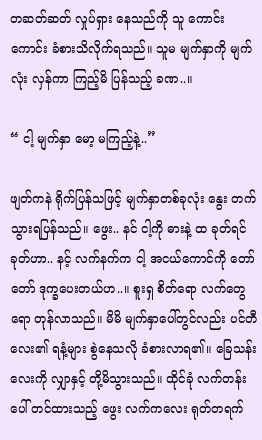တဆတ်ဆတ် လှုပ်ရှား နေသည်ကို သူ ကောင်းကောင်း ခံစားသိလိုက်ရသည်။ သူမ မျက်နှာကို မျက်လုံး လှန်ကာ ကြည့်မိ ပြန်သည့် ခဏ..။

“ ငါ့ မျက်နှာ မော့ မကြည့်နဲ့..”

ဖျတ်ကနဲ ရိုက်ပြန်သဖြင့် မျက်နှာတစ်ခုလုံး နွေး တက် သွားရပြန်သည်။ ဖွေး.. နင် ငါ့ကို ဓားနဲ့ ထ ခုတ်ရင် ခုတ်ဟာ.. နင့် လက်နက်က ငါ့ အငယ်ကောင်ကို တော်တော် ဒုက္ခပေးတယ်ဟ..။ စူးရှ စိတ်ရော လက်တွေရော တုန်လာသည်။ မိမိ မျက်နှာပေါ်တွင်လည်း ပင်တီလေး၏ ရနံ့များ စွဲနေသလို ခံစားလာရ၏။ ခြေသန်းလေးကို လျှာနှင့် တို့မိသွားသည်။ ထိုင်ခုံ လက်တန်းပေါ် တင်ထားသည့် ဖွေး လက်ကလေး ရုတ်တရက်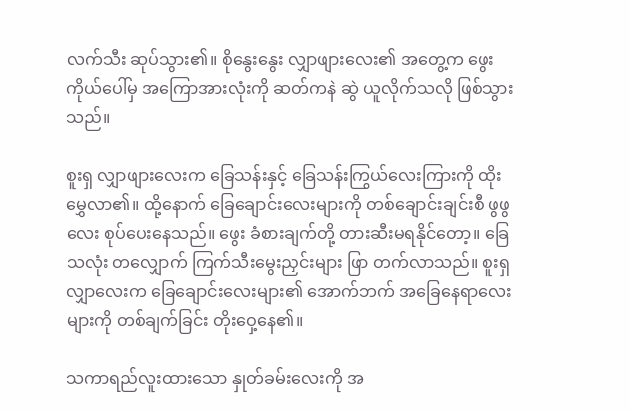လက်သီး ဆုပ်သွား၏။ စိုနွေးနွေး လျှာဖျားလေး၏ အတွေ့က ဖွေး ကိုယ်ပေါ်မှ အကြောအားလုံးကို ဆတ်ကနဲ ဆွဲ ယူလိုက်သလို ဖြစ်သွားသည်။

စူးရှ လျှာဖျားလေးက ခြေသန်းနှင့် ခြေသန်းကြွယ်လေးကြားကို ထိုးမွှေလာ၏။ ထို့နောက် ခြေချောင်းလေးများကို တစ်ချောင်းချင်းစီ ဖွဖွလေး စုပ်ပေးနေသည်။ ဖွေး ခံစားချက်တို့ တားဆီးမရနိုင်တော့။ ခြေသလုံး တလျှောက် ကြက်သီးမွေးညှင်းများ ဖြာ တက်လာသည်။ စူးရှ လျှာလေးက ခြေချောင်းလေးများ၏ အောက်ဘက် အခြေနေရာလေးများကို တစ်ချက်ခြင်း တိုးဝှေ့နေ၏။

သကာရည်လူးထားသော နှုတ်ခမ်းလေးကို အ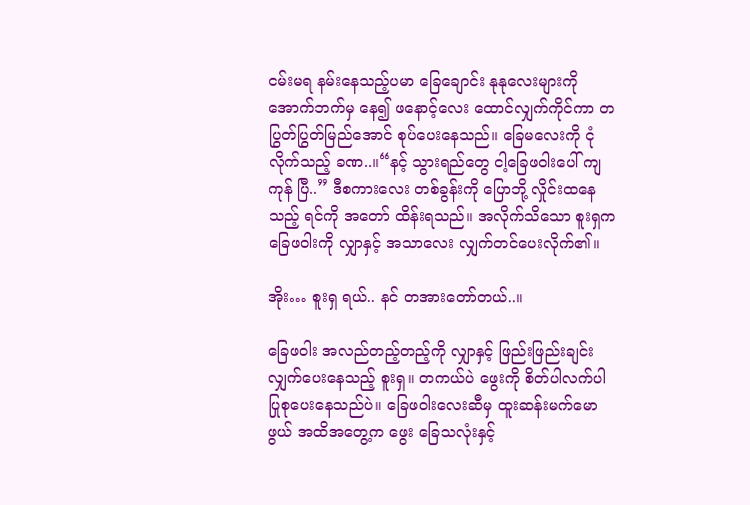ငမ်းမရ နမ်းနေသည့်ပမာ ခြေချောင်း နုနုလေးများကို အောက်ဘက်မှ နေ၍ ဖနောင့်လေး ထောင်လျှက်ကိုင်ကာ တပြွတ်ပြွတ်မြည်အောင် စုပ်ပေးနေသည်။ ခြေမလေးကို ငုံလိုက်သည့် ခဏ..။“နင့် သွားရည်တွေ ငါ့ခြေဖဝါးပေါ် ကျ ကုန် ပြီ..” ဒီစကားလေး တစ်ခွန်းကို ပြောဘို့ လှိုင်းထနေသည့် ရင်ကို အတော် ထိန်းရသည်။ အလိုက်သိသော စူးရှက ခြေဖဝါးကို လျှာနှင့် အသာလေး လျှက်တင်ပေးလိုက်၏။

အိုး… စူးရှ ရယ်.. နင် တအားတော်တယ်..။

ခြေဖဝါး အလည်တည့်တည့်ကို လျှာနှင့် ဖြည်းဖြည်းချင်း လျှက်ပေးနေသည့် စူးရှ။ တကယ်ပဲ ဖွေးကို စိတ်ပါလက်ပါ ပြုစုပေးနေသည်ပဲ။ ခြေဖဝါးလေးဆီမှ ထူးဆန်းမက်မောဖွယ် အထိအတွေ့က ဖွေး ခြေသလုံးနှင့်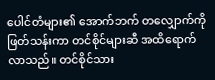ပေါင်တံများ၏ အောက်ဘက် တလျှောက်ကို ဖြတ်သန်းကာ တင်စိုင်များဆီ အထိရောက်လာသည်။ တင်စိုင်သား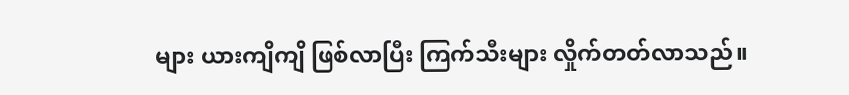များ ယားကျိကျိ ဖြစ်လာပြီး ကြက်သီးများ လှိုက်တတ်လာသည်။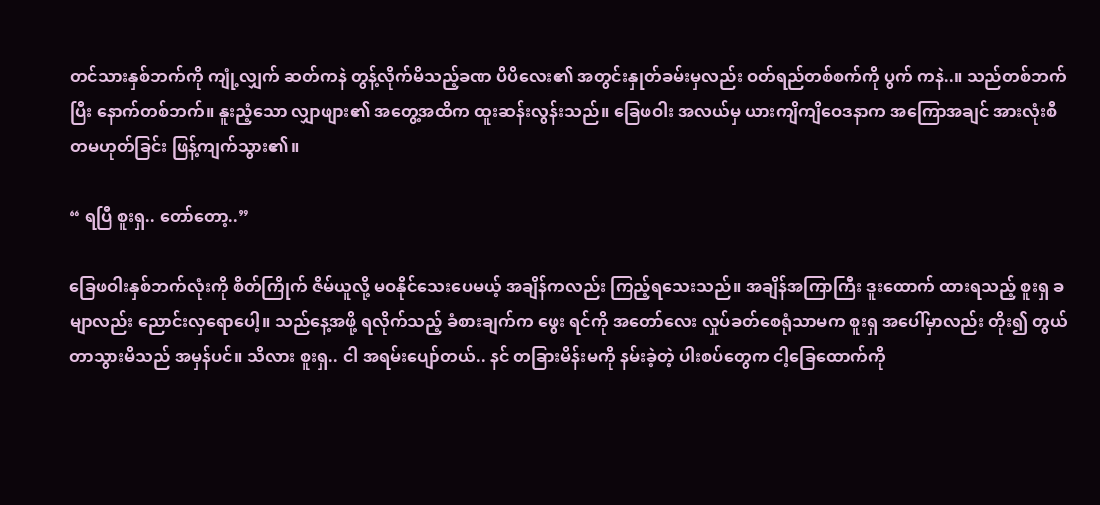တင်သားနှစ်ဘက်ကို ကျုံ့လျှက် ဆတ်ကနဲ တွန့်လိုက်မိသည့်ခဏ ပိပိလေး၏ အတွင်းနှုတ်ခမ်းမှလည်း ဝတ်ရည်တစ်စက်ကို ပွက် ကနဲ..။ သည်တစ်ဘက်ပြီး နောက်တစ်ဘက်။ နူးညံ့သော လျှာဖျား၏ အတွေ့အထိက ထူးဆန်းလွန်းသည်။ ခြေဖဝါး အလယ်မှ ယားကျိကျိဝေဒနာက အကြောအချင် အားလုံးစီ တမဟုတ်ခြင်း ဖြန့်ကျက်သွား၏။

“ ရပြီ စူးရှ.. တော်တော့..”

ခြေဖဝါးနှစ်ဘက်လုံးကို စိတ်ကြိုက် ဇိမ်ယူလို့ မဝနိုင်သေးပေမယ့် အချိန်ကလည်း ကြည့်ရသေးသည်။ အချိန်အကြာကြီး ဒူးထောက် ထားရသည့် စူးရှ ခမျာလည်း ညောင်းလှရောပေါ့။ သည်နေ့အဖို့ ရလိုက်သည့် ခံစားချက်က ဖွေး ရင်ကို အတော်လေး လှုပ်ခတ်စေရုံသာမက စူးရှ အပေါ်မှာလည်း တိုး၍ တွယ်တာသွားမိသည် အမှန်ပင်။ သိလား စူးရှ.. ငါ အရမ်းပျော်တယ်.. နင် တခြားမိန်းမကို နမ်းခဲ့တဲ့ ပါးစပ်တွေက ငါ့ခြေထောက်ကို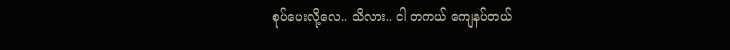စုပ်ပေးလို့လေ.. သိလား.. ငါ တကယ် ကျေနပ်တယ်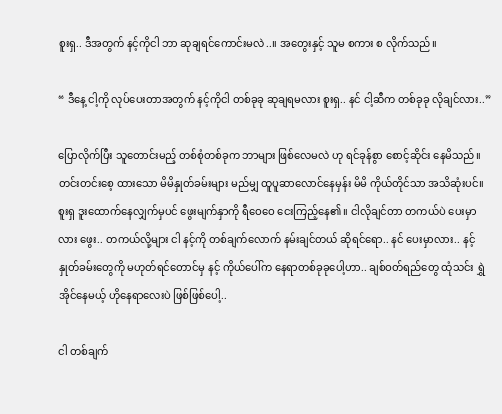စူးရှ.. ဒီအတွက် နင့်ကိုငါ ဘာ ဆုချရင်ကောင်းမလဲ..။ အတွေးနှင့် သူမ စကား စ လိုက်သည်။

“ ဒီနေ့ ငါ့ကို လုပ်ပေးတာအတွက် နင့်ကိုငါ တစ်ခုခု ဆုချရမလား စူးရှ.. နင် ငါ့ဆီက တစ်ခုခု လိုချင်လား..”

ပြောလိုက်ပြီး သူတောင်းမည့် တစ်စုံတစ်ခုက ဘာများ ဖြစ်လေမလဲ ဟု ရင်ခုန်စွာ စောင့်ဆိုင်း နေမိသည်။ တင်းတင်းစေ့ ထားသော မိမိနှုတ်ခမ်းများ မည်မျှ ထူပူဆာလောင်နေမှန်း မိမိ ကိုယ်တိုင်သာ အသိဆုံးပင်။ စူးရှ ဒူးထောက်နေလျှက်မှပင် ဖွေးမျက်နှာကို ရီဝေဝေ ငေးကြည့်နေ၏။ ငါလိုချင်တာ တကယ်ပဲ ပေးမှာလား ဖွေး.. တကယ်လို့များ ငါ နင့်ကို တစ်ချက်လောက် နမ်းချင်တယ် ဆိုရင်ရော.. နင် ပေးမှာလား.. နင့် နှုတ်ခမ်းတွေကို မဟုတ်ရင်တောင်မှ နင့် ကိုယ်ပေါ်က နေရာတစ်ခုခုပေါ့ဟာ.. ချစ်ဝတ်ရည်တွေ ထုံသင်း ရွှဲအိုင်နေမယ့် ဟိုနေရာလေးပဲ ဖြစ်ဖြစ်ပေါ့..

ငါ တစ်ချက်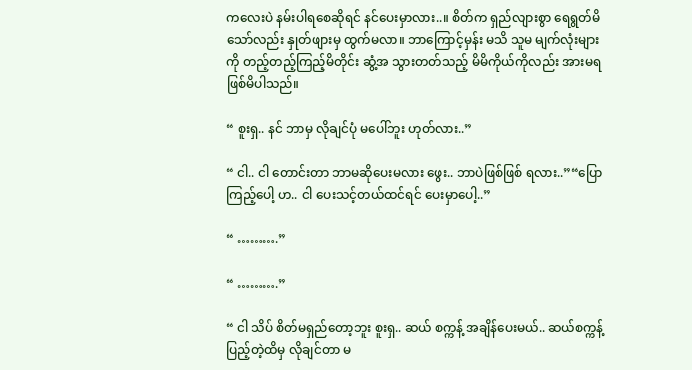ကလေးပဲ နမ်းပါရစေဆိုရင် နင်ပေးမှာလား..။ စိတ်က ရှည်လျားစွာ ရေရွတ်မိသော်လည်း နှုတ်ဖျားမှ ထွက်မလာ။ ဘာကြောင့်မှန်း မသိ သူမ မျက်လုံးများကို တည့်တည့်ကြည့်မိတိုင်း ဆွံ့အ သွားတတ်သည့် မိမိကိုယ်ကိုလည်း အားမရ ဖြစ်မိပါသည်။

“ စူးရှ.. နင် ဘာမှ လိုချင်ပုံ မပေါ်ဘူး ဟုတ်လား..”

“ ငါ.. ငါ တောင်းတာ ဘာမဆိုပေးမလား ဖွေး.. ဘာပဲဖြစ်ဖြစ် ရလား..”“ပြောကြည့်ပေါ့ ဟ.. ငါ ပေးသင့်တယ်ထင်ရင် ပေးမှာပေါ့..”

“ ……….”

“ ……….”

“ ငါ သိပ် စိတ်မရှည်တော့ဘူး စူးရှ.. ဆယ် စက္ကန့် အချိန်ပေးမယ်.. ဆယ်စက္ကန့် ပြည့်တဲ့ထိမှ လိုချင်တာ မ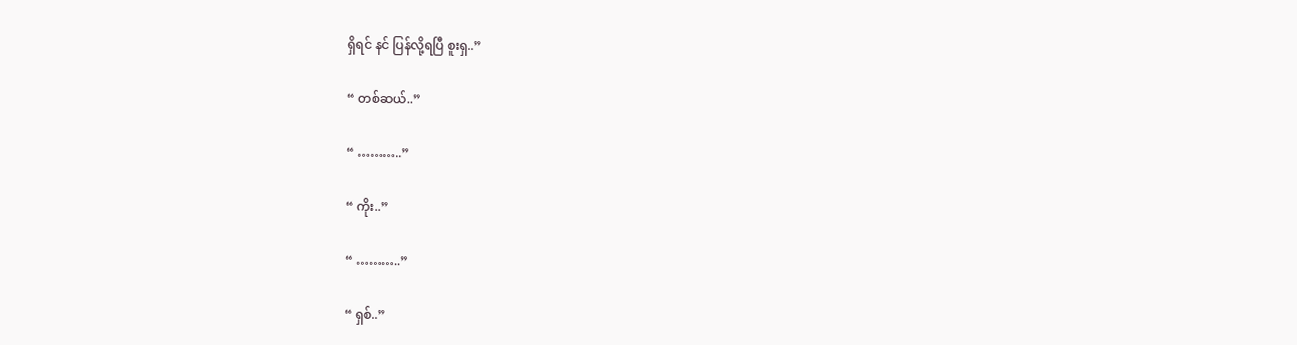ရှိရင် နင် ပြန်လို့ရပြီ စူးရှ..”

“ တစ်ဆယ်..”

“ ………..”

“ ကိုး..”

“ ………..”

“ ရှစ်..”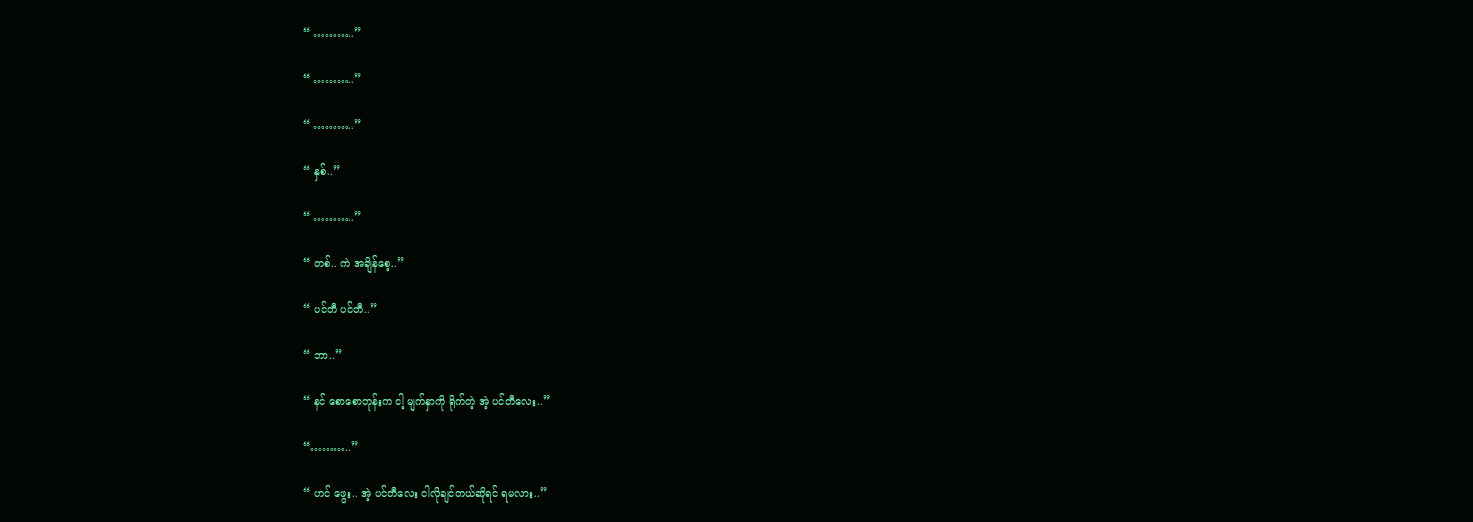“ ………..”

“ ………..”

“ ………..”

“ နှစ်..”

“ ………..”

“ တစ်.. ကဲ အချိန်စေ့..”

“ ပင်တီ ပင်တီ..”

“ ဘာ..”

“ နင် စောစောတုန်းက ငါ့ မျက်နှာကို ရိုက်တဲ့ အဲ့ ပင်တီလေး..”

“………..”

“ ဟင် ဖွေး.. အဲ့ ပင်တီလေး ငါလိုချင်တယ်ဆိုရင် ရမလား..”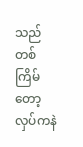သည်တစ်ကြိမ်တော့ လှပ်ကနဲ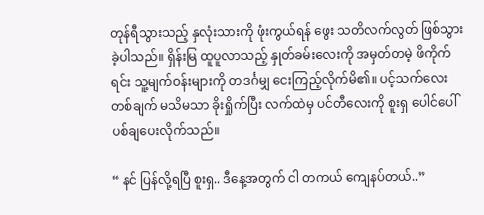တုန်ရီသွားသည့် နှလုံးသားကို ဖုံးကွယ်ရန် ဖွေး သတိလက်လွတ် ဖြစ်သွားခဲ့ပါသည်။ ရှိန်းမြ ထူပူလာသည့် နှုတ်ခမ်းလေးကို အမှတ်တမဲ့ ဖိကိုက်ရင်း သူ့မျက်ဝန်းများကို တဒင်္ဂမျှ ငေးကြည့်လိုက်မိ၏။ ပင့်သက်လေးတစ်ချက် မသိမသာ ခိုးရှိုက်ပြီး လက်ထဲမှ ပင်တီလေးကို စူးရှ ပေါင်ပေါ် ပစ်ချပေးလိုက်သည်။

“ နင် ပြန်လို့ရပြီ စူးရှ.. ဒီနေ့အတွက် ငါ တကယ် ကျေနပ်တယ်..”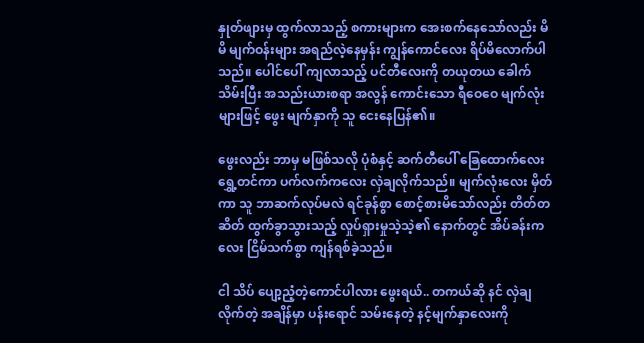နှုတ်ဖျားမှ ထွက်လာသည့် စကားများက အေးစက်နေသော်လည်း မိမိ မျက်ဝန်းများ အရည်လဲ့နေမှန်း ကျွန်ကောင်လေး ရိပ်မိလောက်ပါသည်။ ပေါင်ပေါ် ကျလာသည့် ပင်တီလေးကို တယုတယ ခေါက်သိမ်းပြီး အသည်းယားစရာ အလွန် ကောင်းသော ရီဝေဝေ မျက်လုံးများဖြင့် ဖွေး မျက်နှာကို သူ ငေးနေပြန်၏။

ဖွေးလည်း ဘာမှ မဖြစ်သလို ပုံစံနှင့် ဆက်တီပေါ် ခြေထောက်လေး ရွှေ့တင်ကာ ပက်လက်ကလေး လှဲချလိုက်သည်။ မျက်လုံးလေး မှိတ်ကာ သူ ဘာဆက်လုပ်မလဲ ရင်ခုန်စွာ စောင့်စားမိသော်လည်း တိတ်တဆိတ် ထွက်ခွာသွားသည့် လှုပ်ရှားမှုသဲ့သဲ့၏ နောက်တွင် အိပ်ခန်းကလေး ငြိမ်သက်စွာ ကျန်ရစ်ခဲ့သည်။

ငါ သိပ် ပျော့ညံ့တဲ့ကောင်ပါလား ဖွေးရယ်.. တကယ်ဆို နင် လှဲချလိုက်တဲ့ အချိန်မှာ ပန်းရောင် သမ်းနေတဲ့ နင့်မျက်နှာလေးကို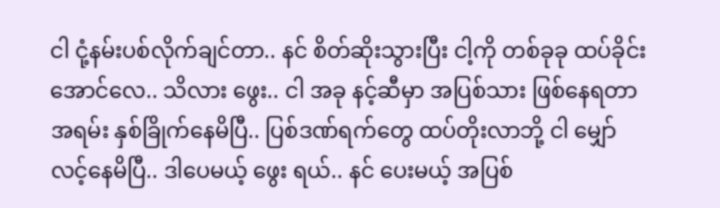ငါ ငုံ့နမ်းပစ်လိုက်ချင်တာ.. နင် စိတ်ဆိုးသွားပြီး ငါ့ကို တစ်ခုခု ထပ်ခိုင်းအောင်လေ.. သိလား ဖွေး.. ငါ အခု နင့်ဆီမှာ အပြစ်သား ဖြစ်နေရတာ အရမ်း နှစ်ခြိုက်နေမိပြီ.. ပြစ်ဒဏ်ရက်တွေ ထပ်တိုးလာဘို့ ငါ မျှော်လင့်နေမိပြီ.. ဒါပေမယ့် ဖွေး ရယ်.. နင် ပေးမယ့် အပြစ်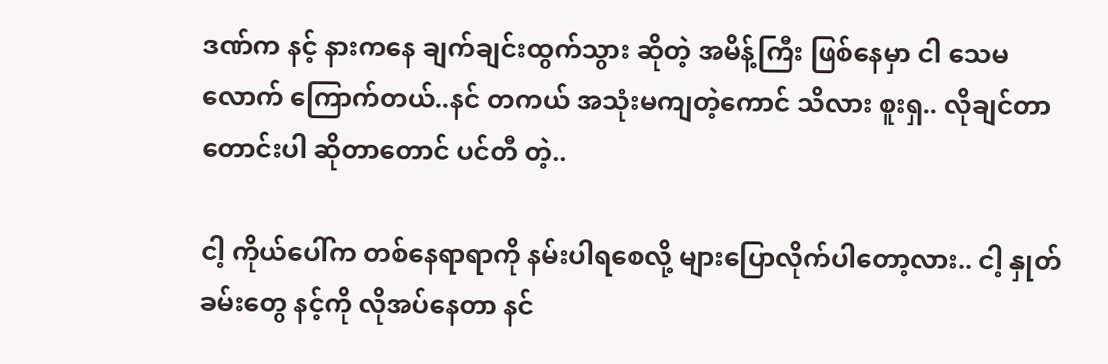ဒဏ်က နင့် နားကနေ ချက်ချင်းထွက်သွား ဆိုတဲ့ အမိန့်ကြီး ဖြစ်နေမှာ ငါ သေမလောက် ကြောက်တယ်..နင် တကယ် အသုံးမကျတဲ့ကောင် သိလား စူးရှ.. လိုချင်တာ တောင်းပါ ဆိုတာတောင် ပင်တီ တဲ့..

ငါ့ ကိုယ်ပေါ်က တစ်နေရာရာကို နမ်းပါရစေလို့ များပြောလိုက်ပါတော့လား.. ငါ့ နှုတ်ခမ်းတွေ နင့်ကို လိုအပ်နေတာ နင်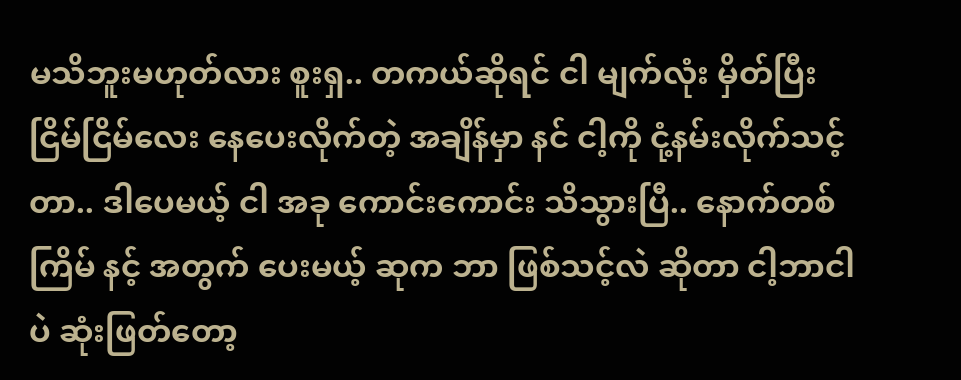မသိဘူးမဟုတ်လား စူးရှ.. တကယ်ဆိုရင် ငါ မျက်လုံး မှိတ်ပြီး ငြိမ်ငြိမ်လေး နေပေးလိုက်တဲ့ အချိန်မှာ နင် ငါ့ကို ငုံ့နမ်းလိုက်သင့်တာ.. ဒါပေမယ့် ငါ အခု ကောင်းကောင်း သိသွားပြီ.. နောက်တစ်ကြိမ် နင့် အတွက် ပေးမယ့် ဆုက ဘာ ဖြစ်သင့်လဲ ဆိုတာ ငါ့ဘာငါပဲ ဆုံးဖြတ်တော့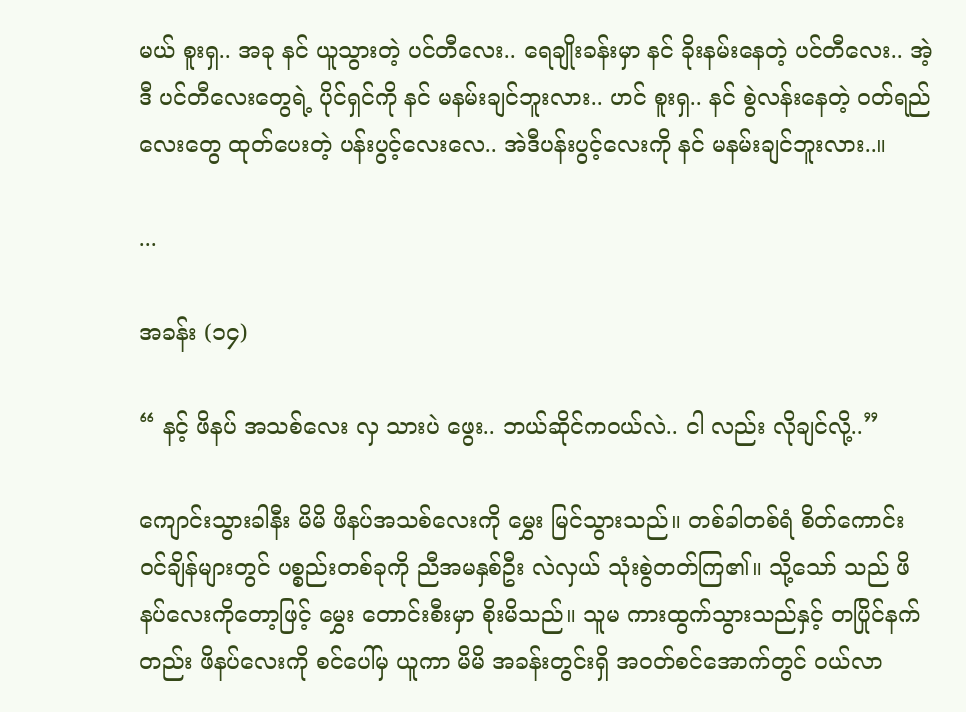မယ် စူးရှ.. အခု နင် ယူသွားတဲ့ ပင်တီလေး.. ရေချိုးခန်းမှာ နင် ခိုးနမ်းနေတဲ့ ပင်တီလေး.. အဲ့ဒီ ပင်တီလေးတွေရဲ့ ပိုင်ရှင်ကို နင် မနမ်းချင်ဘူးလား.. ဟင် စူးရှ.. နင် စွဲလန်းနေတဲ့ ဝတ်ရည်လေးတွေ ထုတ်ပေးတဲ့ ပန်းပွင့်လေးလေ.. အဲဒီပန်းပွင့်လေးကို နင် မနမ်းချင်ဘူးလား..။

...

အခန်း (၁၄)

“ နင့် ဖိနပ် အသစ်လေး လှ သားပဲ ဖွေး.. ဘယ်ဆိုင်ကဝယ်လဲ.. ငါ လည်း လိုချင်လို့..”

ကျောင်းသွားခါနီး မိမိ ဖိနပ်အသစ်လေးကို မွှေး မြင်သွားသည်။ တစ်ခါတစ်ရံ စိတ်ကောင်း ဝင်ချိန်များတွင် ပစ္စည်းတစ်ခုကို ညီအမနှစ်ဦး လဲလှယ် သုံးစွဲတတ်ကြ၏။ သို့သော် သည် ဖိနပ်လေးကိုတော့ဖြင့် မွှေး တောင်းစီးမှာ စိုးမိသည်။ သူမ ကားထွက်သွားသည်နှင့် တပြိုင်နက်တည်း ဖိနပ်လေးကို စင်ပေါ်မှ ယူကာ မိမိ အခန်းတွင်းရှိ အဝတ်စင်အောက်တွင် ဝယ်လာ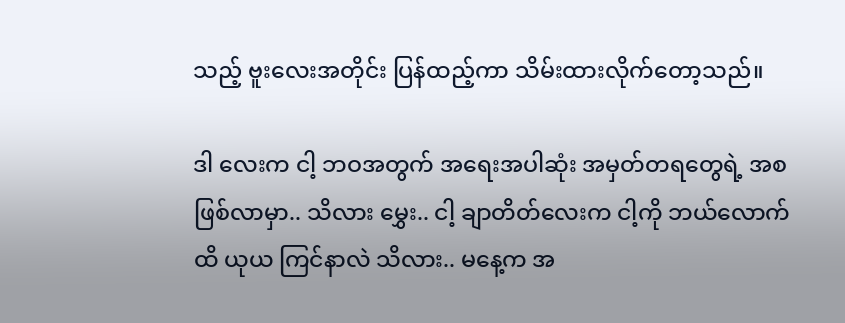သည့် ဗူးလေးအတိုင်း ပြန်ထည့်ကာ သိမ်းထားလိုက်တော့သည်။

ဒါ လေးက ငါ့ ဘဝအတွက် အရေးအပါဆုံး အမှတ်တရတွေရဲ့ အစ ဖြစ်လာမှာ.. သိလား မွှေး.. ငါ့ ချာတိတ်လေးက ငါ့ကို ဘယ်လောက်ထိ ယုယ ကြင်နာလဲ သိလား.. မနေ့က အ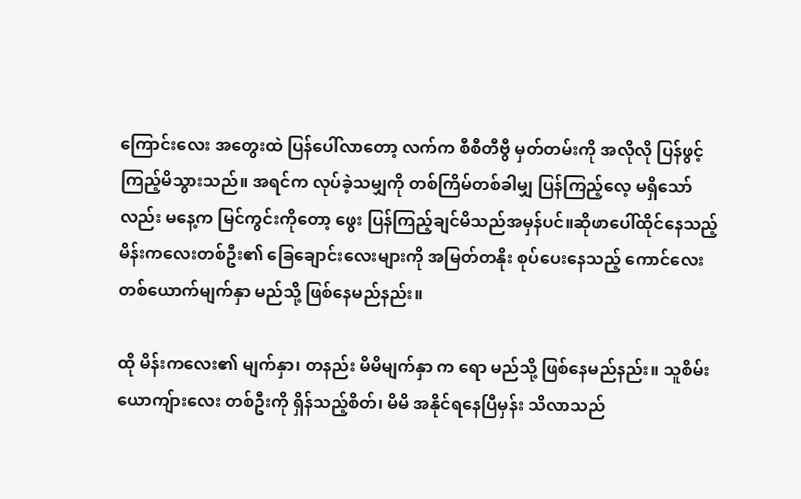ကြောင်းလေး အတွေးထဲ ပြန်ပေါ်လာတော့ လက်က စီစီတီဗွီ မှတ်တမ်းကို အလိုလို ပြန်ဖွင့်ကြည့်မိသွားသည်။ အရင်က လုပ်ခဲ့သမျှကို တစ်ကြိမ်တစ်ခါမျှ ပြန်ကြည့်လေ့ မရှိသော်လည်း မနေ့က မြင်ကွင်းကိုတော့ ဖွေး ပြန်ကြည့်ချင်မိသည်အမှန်ပင်။ဆိုဖာပေါ်ထိုင်နေသည့် မိန်းကလေးတစ်ဦး၏ ခြေချောင်းလေးများကို အမြတ်တနိုး စုပ်ပေးနေသည့် ကောင်လေးတစ်ယောက်မျက်နှာ မည်သို့ ဖြစ်နေမည်နည်း။

ထို မိန်းကလေး၏ မျက်နှာ၊ တနည်း မိမိမျက်နှာ က ရော မည်သို့ ဖြစ်နေမည်နည်း။ သူစိမ်းယောကျ်ားလေး တစ်ဦးကို ရှိန်သည့်စိတ်၊ မိမိ အနိုင်ရနေပြီမှန်း သိလာသည်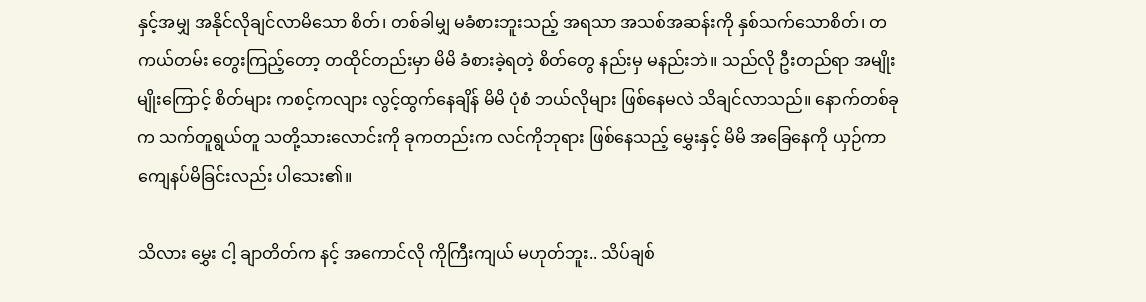နှင့်အမျှ အနိုင်လိုချင်လာမိသော စိတ်၊ တစ်ခါမျှ မခံစားဘူးသည့် အရသာ အသစ်အဆန်းကို နှစ်သက်သောစိတ်၊ တကယ်တမ်း တွေးကြည့်တော့ တထိုင်တည်းမှာ မိမိ ခံစားခဲ့ရတဲ့ စိတ်တွေ နည်းမှ မနည်းဘဲ။ သည်လို ဦးတည်ရာ အမျိုးမျိုးကြောင့် စိတ်များ ကစင့်ကလျား လွင့်ထွက်နေချိန် မိမိ ပုံစံ ဘယ်လိုများ ဖြစ်နေမလဲ သိချင်လာသည်။ နောက်တစ်ခုက သက်တူရွယ်တူ သတို့သားလောင်းကို ခုကတည်းက လင်ကိုဘုရား ဖြစ်နေသည့် မွှေးနှင့် မိမိ အခြေနေကို ယှဉ်ကာ ကျေနပ်မိခြင်းလည်း ပါသေး၏။

သိလား မွှေး ငါ့ ချာတိတ်က နင့် အကောင်လို ကိုကြီးကျယ် မဟုတ်ဘူး.. သိပ်ချစ်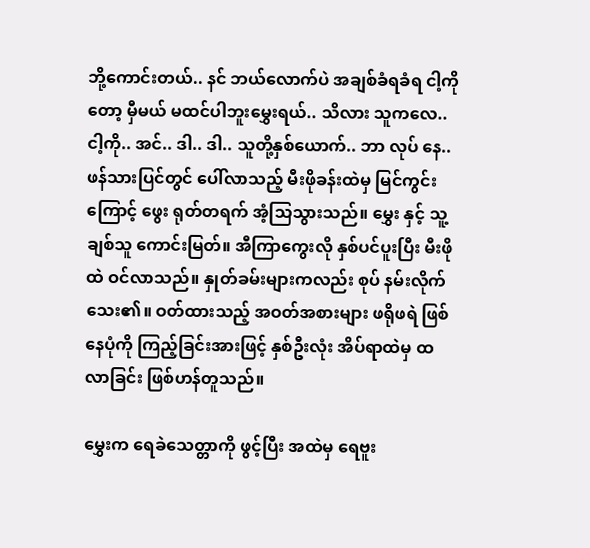ဘို့ကောင်းတယ်.. နင် ဘယ်လောက်ပဲ အချစ်ခံရခံရ ငါ့ကိုတော့ မှီမယ် မထင်ပါဘူးမွှေးရယ်.. သိလား သူကလေ.. ငါ့ကို.. အင်.. ဒါ.. ဒါ.. သူတို့နှစ်ယောက်.. ဘာ လုပ် နေ..ဖန်သားပြင်တွင် ပေါ်လာသည့် မီးဖိုခန်းထဲမှ မြင်ကွင်းကြောင့် ဖွေး ရုတ်တရက် အံ့သြသွားသည်။ မွှေး နှင့် သူ့ချစ်သူ ကောင်းမြတ်။ အီကြာကွေးလို နှစ်ပင်ပူးပြီး မီးဖိုထဲ ဝင်လာသည်။ နှုတ်ခမ်းများကလည်း စုပ် နမ်းလိုက်သေး၏။ ဝတ်ထားသည့် အဝတ်အစားများ ဖရိုဖရဲ ဖြစ်နေပုံကို ကြည့်ခြင်းအားဖြင့် နှစ်ဦးလုံး အိပ်ရာထဲမှ ထ လာခြင်း ဖြစ်ဟန်တူသည်။

မွှေးက ရေခဲသေတ္တာကို ဖွင့်ပြီး အထဲမှ ရေဗူး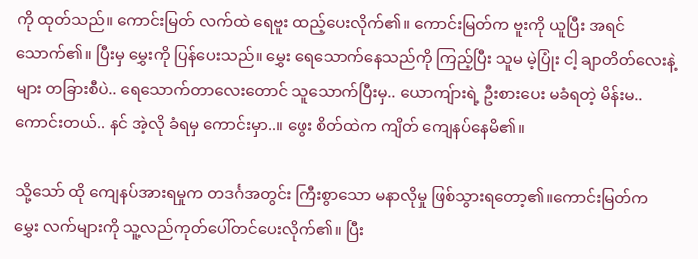ကို ထုတ်သည်။ ကောင်းမြတ် လက်ထဲ ရေဗူး ထည့်ပေးလိုက်၏။ ကောင်းမြတ်က ဗူးကို ယူပြီး အရင်သောက်၏။ ပြီးမှ မွှေးကို ပြန်ပေးသည်။ မွှေး ရေသောက်နေသည်ကို ကြည့်ပြီး သူမ မဲ့ပြုံး ငါ့ ချာတိတ်လေးနဲ့များ တခြားစီပဲ.. ရေသောက်တာလေးတောင် သူသောက်ပြီးမှ.. ယောကျ်ားရဲ့ ဦးစားပေး မခံရတဲ့ မိန်းမ.. ကောင်းတယ်.. နင် အဲ့လို ခံရမှ ကောင်းမှာ..။ ဖွေး စိတ်ထဲက ကျိတ် ကျေနပ်နေမိ၏။

သို့သော် ထို ကျေနပ်အားရမှုက တဒင်္ဂအတွင်း ကြီးစွာသော မနာလိုမှု ဖြစ်သွားရတော့၏။ကောင်းမြတ်က မွှေး လက်များကို သူ့လည်ကုတ်ပေါ်တင်ပေးလိုက်၏။ ပြီး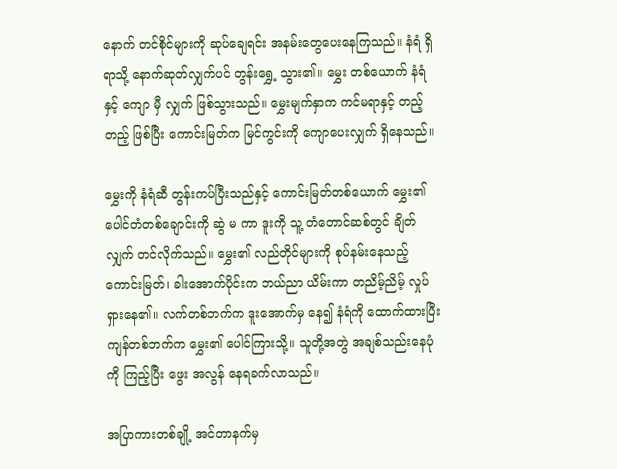နောက် တင်စိုင်များကို ဆုပ်ချေရင်း အနမ်းတွေပေးနေကြသည်။ နံရံ ရှိရာသို့ နောက်ဆုတ်လျှက်ပင် တွန်းရွှေ့ သွား၏။ မွှေး တစ်ယောက် နံရံနှင့် ကျော မှီ လျှက် ဖြစ်သွားသည်။ မွှေးမျက်နှာက ကင်မရာနှင့် တည့်တည့် ဖြစ်ပြီး ကောင်းမြတ်က မြင်ကွင်းကို ကျောပေးလျှက် ရှိနေသည်။

မွှေးကို နံရံဆီ တွန်းကပ်ပြီးသည်နှင့် ကောင်းမြတ်တစ်ယောက် မွှေး၏ ပေါင်တံတစ်ချောင်းကို ဆွဲ မ ကာ ဒူးကို သူ့ တံတောင်ဆစ်တွင် ချိတ်လျှက် တင်လိုက်သည်။ မွှေး၏ လည်တိုင်များကို စုပ်နမ်းနေသည့် ကောင်းမြတ်၊ ခါးအောက်ပိုင်းက ဘယ်ညာ ယိမ်းကာ တညိမ့်ညိမ့် လှုပ်ရှားနေ၏။ လက်တစ်ဘက်က ဒူးအောက်မှ နေ၍ နံရံကို ထောက်ထားပြီး ကျန်တစ်ဘက်က မွှေး၏ ပေါင်ကြားသို့။ သူတို့အတွဲ အချစ်သည်းနေပုံကို ကြည့်ပြီး ဖွေး အလွန် နေရခက်လာသည်။

အပြာကားတစ်ချို့ အင်တာနက်မှ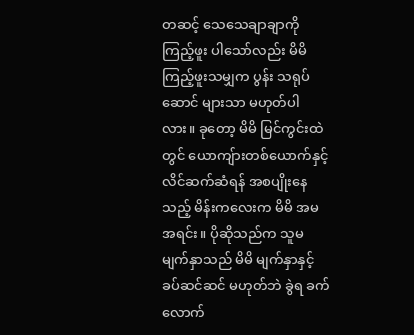တဆင့် သေသေချာချာကို ကြည့်ဖူး ပါသော်လည်း မိမိကြည့်ဖူးသမျှက ပွန်း သရုပ်ဆောင် များသာ မဟုတ်ပါလား။ ခုတော့ မိမိ မြင်ကွင်းထဲတွင် ယောကျ်ားတစ်ယောက်နှင့် လိင်ဆက်ဆံရန် အစပျိုးနေသည့် မိန်းကလေးက မိမိ အမအရင်း။ ပိုဆိုသည်က သူမ မျက်နှာသည် မိမိ မျက်နှာနှင့် ခပ်ဆင်ဆင် မဟုတ်ဘဲ ခွဲရ ခက်လောက်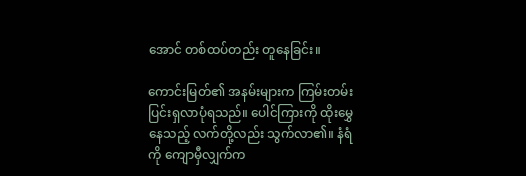အောင် တစ်ထပ်တည်း တူနေခြင်း။

ကောင်းမြတ်၏ အနမ်းများက ကြမ်းတမ်း ပြင်းရှလာပုံရသည်။ ပေါင်ကြားကို ထိုးမွှေနေသည့် လက်တို့လည်း သွက်လာ၏။ နံရံကို ကျောမှီလျှက်က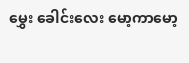မွှေး ခေါင်းလေး မော့ကာမော့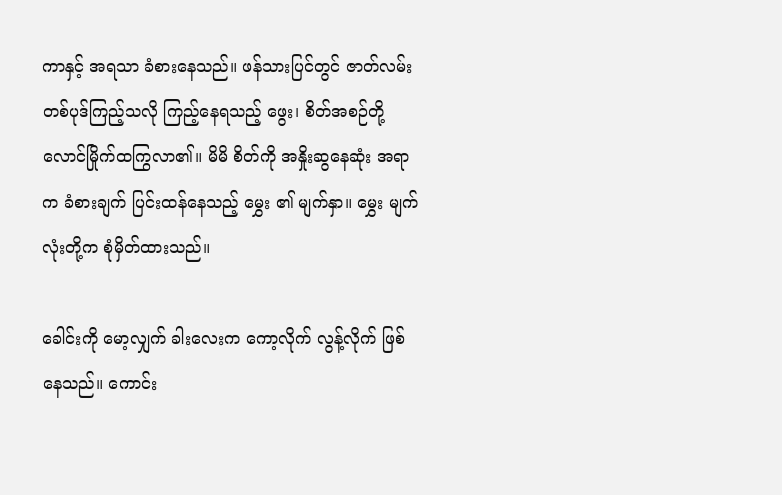ကာနှင့် အရသာ ခံစားနေသည်။ ဖန်သားပြင်တွင် ဇာတ်လမ်းတစ်ပုဒ်ကြည့်သလို ကြည့်နေရသည့် ဖွေး၊ စိတ်အစဉ်တို့ လောင်မြိုက်ထကြွလာ၏။ မိမိ စိတ်ကို အနှိုးဆွနေဆုံး အရာက ခံစားချက် ပြင်းထန်နေသည့် မွှေး ၏ မျက်နှာ။ မွှေး မျက်လုံးတို့က စုံမှိတ်ထားသည်။

ခေါင်းကို မော့လျှက် ခါးလေးက ကော့လိုက် လွန့်လိုက် ဖြစ်နေသည်။ ကောင်း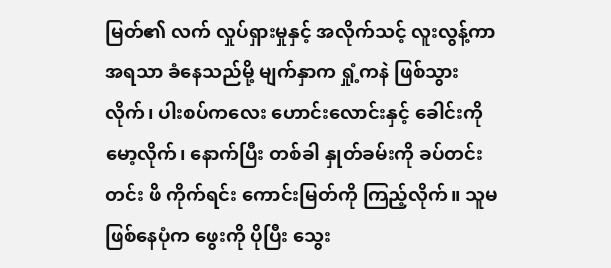မြတ်၏ လက် လှုပ်ရှားမှုနှင့် အလိုက်သင့် လူးလွန့်ကာ အရသာ ခံနေသည်မို့ မျက်နှာက ရှုံ့ကနဲ ဖြစ်သွားလိုက်၊ ပါးစပ်ကလေး ဟောင်းလောင်းနှင့် ခေါင်းကိုမော့လိုက်၊ နောက်ပြီး တစ်ခါ နှုတ်ခမ်းကို ခပ်တင်းတင်း ဖိ ကိုက်ရင်း ကောင်းမြတ်ကို ကြည့်လိုက်။ သူမ ဖြစ်နေပုံက ဖွေးကို ပိုပြီး သွေး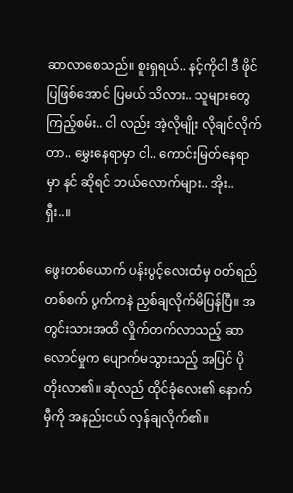ဆာလာစေသည်။ စူးရှရယ်.. နင့်ကိုငါ ဒီ ဖိုင် ပြဖြစ်အောင် ပြမယ် သိလား.. သူများတွေ ကြည့်စမ်း.. ငါ လည်း အဲ့လိုမျိုး လိုချင်လိုက်တာ.. မွှေးနေရာမှာ ငါ.. ကောင်းမြတ်နေရာမှာ နင် ဆိုရင် ဘယ်လောက်များ.. အိုး.. ရှီး..။

ဖွေးတစ်ယောက် ပန်းပွင့်လေးထံမှ ဝတ်ရည်တစ်စက် ပွက်ကနဲ ညှစ်ချလိုက်မိပြန်ပြီ။ အတွင်းသားအထိ လှိုက်တက်လာသည့် ဆာလောင်မှုက ပျောက်မသွားသည့် အပြင် ပို တိုးလာ၏။ ဆုံလည် ထိုင်ခုံလေး၏ နောက်မှီကို အနည်းငယ် လှန်ချလိုက်၏။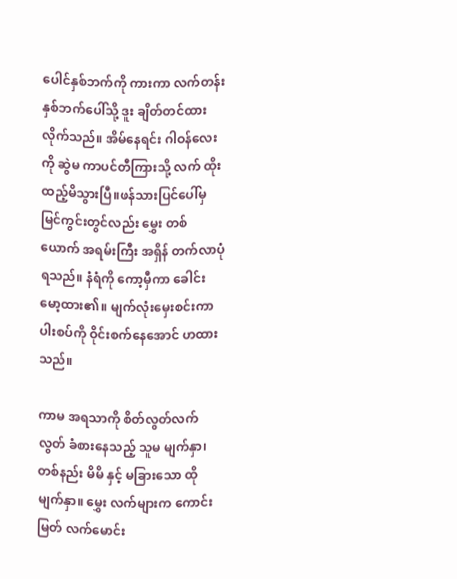ပေါင်နှစ်ဘက်ကို ကားကာ လက်တန်းနှစ်ဘက်ပေါ်သို့ ဒူး ချိတ်တင်ထားလိုက်သည်။ အိမ်နေရင်း ဂါဝန်လေးကို ဆွဲမ ကာပင်တီကြားသို့ လက် ထိုးထည့်မိသွားပြီ။ဖန်သားပြင်ပေါ်မှ မြင်ကွင်းတွင်လည်း မွှေး တစ်ယောက် အရမ်းကြီး အရှိန် တက်လာပုံရသည်။ နံရံကို ကော့မှီကာ ခေါင်းမော့ထား၏။ မျက်လုံးမှေးစင်းကာ ပါးစပ်ကို ဝိုင်းစက်နေအောင် ဟထားသည်။

ကာမ အရသာကို စိတ်လွတ်လက်လွတ် ခံစားနေသည့် သူမ မျက်နှာ၊ တစ်နည်း မိမိ နှင့် မခြားသော ထိုမျက်နှာ။ မွှေး လက်များက ကောင်းမြတ် လက်မောင်း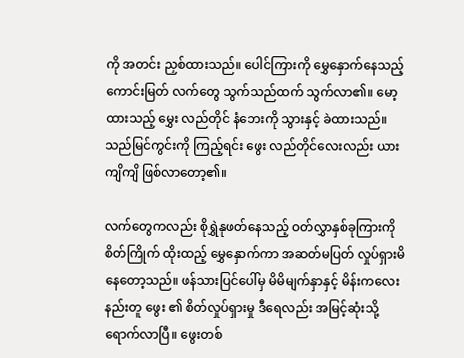ကို အတင်း ညှစ်ထားသည်။ ပေါင်ကြားကို မွှေနှောက်နေသည့် ကောင်းမြတ် လက်တွေ သွက်သည်ထက် သွက်လာ၏။ မော့ထားသည့် မွှေး လည်တိုင် နံဘေးကို သွားနှင့် ခဲထားသည်။ သည်မြင်ကွင်းကို ကြည့်ရင်း ဖွေး လည်တိုင်လေးလည်း ယားကျိကျိ ဖြစ်လာတော့၏။

လက်တွေကလည်း စိုရွှဲနုဖတ်နေသည့် ဝတ်လွှာနှစ်ခုကြားကို စိတ်ကြိုက် ထိုးထည့် မွှေနှောက်ကာ အဆတ်မပြတ် လှုပ်ရှားမိနေတော့သည်။ ဖန်သားပြင်ပေါ်မှ မိမိမျက်နှာနှင့် မိန်းကလေးနည်းတူ ဖွေး ၏ စိတ်လှုပ်ရှားမှု ဒီရေလည်း အမြင့်ဆုံးသို့ ရောက်လာပြီ။ ဖွေးတစ်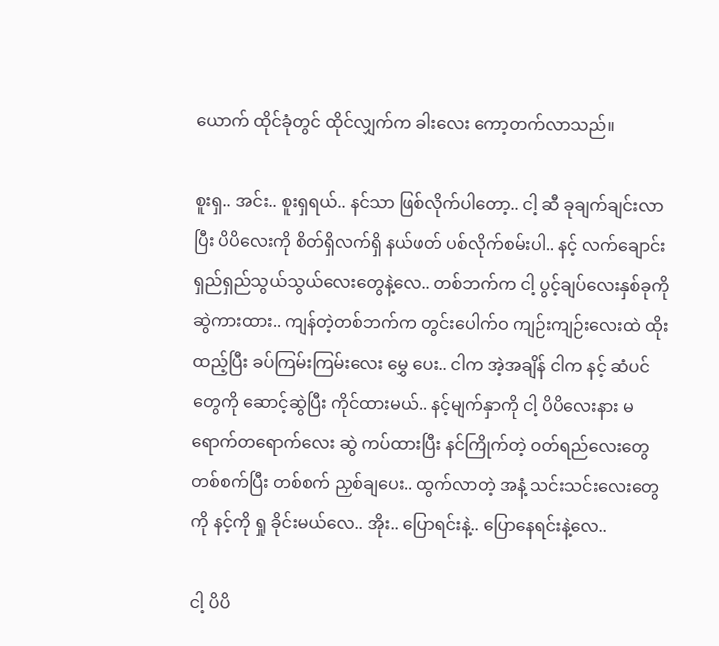ယောက် ထိုင်ခုံတွင် ထိုင်လျှက်က ခါးလေး ကော့တက်လာသည်။

စူးရှ.. အင်း.. စူးရှရယ်.. နင်သာ ဖြစ်လိုက်ပါတော့.. ငါ့ ဆီ ခုချက်ချင်းလာပြီး ပိပိလေးကို စိတ်ရှိလက်ရှိ နယ်ဖတ် ပစ်လိုက်စမ်းပါ.. နင့် လက်ချောင်း ရှည်ရှည်သွယ်သွယ်လေးတွေနဲ့လေ.. တစ်ဘက်က ငါ့ ပွင့်ချပ်လေးနှစ်ခုကို ဆွဲကားထား.. ကျန်တဲ့တစ်ဘက်က တွင်းပေါက်ဝ ကျဉ်းကျဉ်းလေးထဲ ထိုးထည့်ပြီး ခပ်ကြမ်းကြမ်းလေး မွှေ ပေး.. ငါက အဲ့အချိန် ငါက နင့် ဆံပင်တွေကို ဆောင့်ဆွဲပြီး ကိုင်ထားမယ်.. နင့်မျက်နှာကို ငါ့ ပိပိလေးနား မရောက်တရောက်လေး ဆွဲ ကပ်ထားပြီး နင်ကြိုက်တဲ့ ဝတ်ရည်လေးတွေ တစ်စက်ပြီး တစ်စက် ညှစ်ချပေး.. ထွက်လာတဲ့ အနံ့ သင်းသင်းလေးတွေကို နင့်ကို ရှု ခိုင်းမယ်လေ.. အိုး.. ပြောရင်းနဲ့.. ပြောနေရင်းနဲ့လေ..

ငါ့ ပိပိ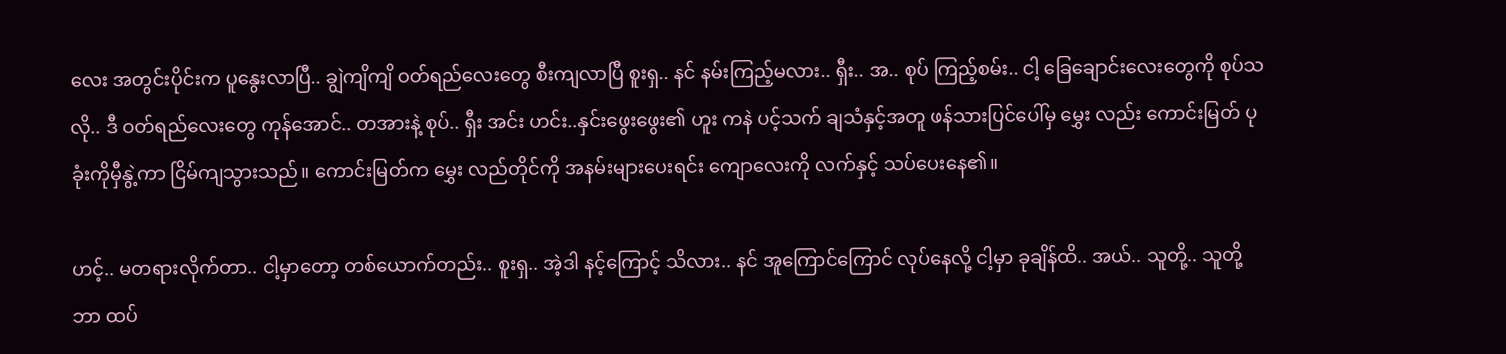လေး အတွင်းပိုင်းက ပူနွေးလာပြီ.. ချွဲကျိကျိ ဝတ်ရည်လေးတွေ စီးကျလာပြီ စူးရှ.. နင် နမ်းကြည့်မလား.. ရှီး.. အ.. စုပ် ကြည့်စမ်း.. ငါ့ ခြေချောင်းလေးတွေကို စုပ်သလို.. ဒီ ဝတ်ရည်လေးတွေ ကုန်အောင်.. တအားနဲ့ စုပ်.. ရှီး အင်း ဟင်း..နှင်းဖွေးဖွေး၏ ဟူး ကနဲ ပင့်သက် ချသံနှင့်အတူ ဖန်သားပြင်ပေါ်မှ မွှေး လည်း ကောင်းမြတ် ပုခုံးကိုမှီနွဲ့ကာ ငြိမ်ကျသွားသည်။ ကောင်းမြတ်က မွှေး လည်တိုင်ကို အနမ်းများပေးရင်း ကျောလေးကို လက်နှင့် သပ်ပေးနေ၏။

ဟင့်.. မတရားလိုက်တာ.. ငါ့မှာတော့ တစ်ယောက်တည်း.. စူးရှ.. အဲ့ဒါ နင့်ကြောင့် သိလား.. နင် အူကြောင်ကြောင် လုပ်နေလို့ ငါ့မှာ ခုချိန်ထိ.. အယ်.. သူတို့.. သူတို့ ဘာ ထပ်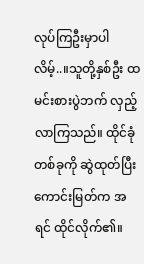လုပ်ကြဦးမှာပါလိမ့်..။သူတို့နှစ်ဦး ထမင်းစားပွဲဘက် လှည့်လာကြသည်။ ထိုင်ခုံတစ်ခုကို ဆွဲထုတ်ပြီး ကောင်းမြတ်က အရင် ထိုင်လိုက်၏။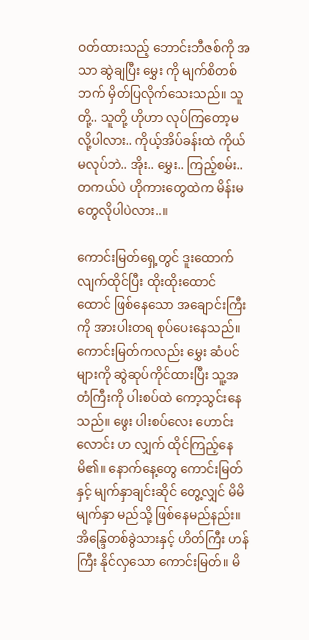ဝတ်ထားသည့် ဘောင်းဘီဇစ်ကို အသာ ဆွဲချပြီး မွှေး ကို မျက်စိတစ်ဘက် မှိတ်ပြလိုက်သေးသည်။ သူတို့.. သူတို့ ဟိုဟာ လုပ်ကြတော့မလို့ပါလား.. ကိုယ့်အိပ်ခန်းထဲ ကိုယ်မလုပ်ဘဲ.. အိုး.. မွှေး.. ကြည့်စမ်း.. တကယ်ပဲ ဟိုကားတွေထဲက မိန်းမတွေလိုပါပဲလား..။

ကောင်းမြတ်ရှေ့တွင် ဒူးထောက်လျက်ထိုင်ပြီး ထိုးထိုးထောင်ထောင် ဖြစ်နေသော အချောင်းကြီးကို အားပါးတရ စုပ်ပေးနေသည်။ ကောင်းမြတ်ကလည်း မွှေး ဆံပင်များကို ဆွဲဆုပ်ကိုင်ထားပြီး သူ့အတံကြီးကို ပါးစပ်ထဲ ကော့သွင်းနေသည်။ ဖွေး ပါးစပ်လေး ဟောင်းလောင်း ဟ လျှက် ထိုင်ကြည့်နေမိ၏။ နောက်နေ့တွေ ကောင်းမြတ်နှင့် မျက်နှာချင်းဆိုင် တွေ့လျှင် မိမိ မျက်နှာ မည်သို့ ဖြစ်နေမည်နည်း။ အိန္ဒြေတစ်ခွဲသားနှင့် ဟိတ်ကြီး ဟန်ကြီး နိုင်လှသော ကောင်းမြတ်။ မိ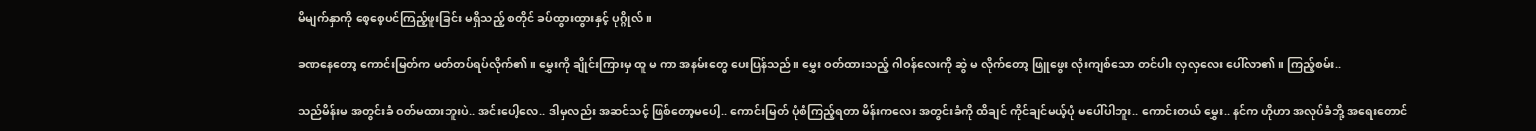မိမျက်နှာကို စေ့စေ့ပင်ကြည့်ဖူးခြင်း မရှိသည့် စတိုင် ခပ်ထွားထွားနှင့် ပုဂ္ဂိုလ်။

ခဏနေတော့ ကောင်းမြတ်က မတ်တပ်ရပ်လိုက်၏။ မွှေးကို ချိုင်းကြားမှ ထူ မ ကာ အနမ်းတွေ ပေးပြန်သည်။ မွှေး ဝတ်ထားသည့် ဂါဝန်လေးကို ဆွဲ မ လိုက်တော့ ဖြူဖွေး လုံးကျစ်သော တင်ပါး လှလှလေး ပေါ်လာ၏။ ကြည့်စမ်း..

သည်မိန်းမ အတွင်းခံ ဝတ်မထားဘူးပဲ.. အင်းပေါ့လေ.. ဒါမှလည်း အဆင်သင့် ဖြစ်တော့မပေါ့.. ကောင်းမြတ် ပုံစံကြည့်ရတာ မိန်းကလေး အတွင်းခံကို ထိချင် ကိုင်ချင်မယ့်ပုံ မပေါ်ပါဘူး.. ကောင်းတယ် မွှေး.. နင်က ဟိုဟာ အလုပ်ခံဘို့ အရေးတောင်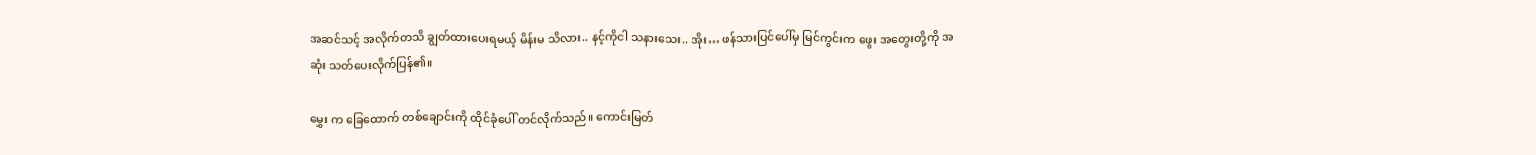အဆင်သင့် အလိုက်တသိ ချွတ်ထားပေးရမယ့် မိန်းမ သိလား.. နင့်ကိုငါ သနားသေး.. အိုး… ဖန်သားပြင်ပေါ်မှ မြင်ကွင်းက ဖွေး အတွေးတို့ကို အဆုံး သတ်ပေးလိုက်ပြန်၏။

မွှေး က ခြေထောက် တစ်ချောင်းကို ထိုင်ခုံပေါ် တင်လိုက်သည်။ ကောင်းမြတ်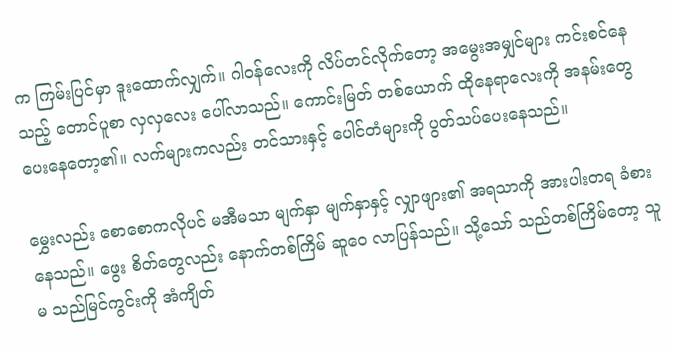က ကြမ်းပြင်မှာ ဒူးထောက်လျှက်။ ဂါဝန်လေးကို လိပ်တင်လိုက်တော့ အမွေးအမျှင်များ ကင်းစင်နေသည့် တောင်ပူစာ လှလှလေး ပေါ်လာသည်။ ကောင်းမြတ် တစ်ယောက် ထိုနေရာလေးကို အနမ်းတွေ ပေးနေတော့၏။ လက်များကလည်း တင်သားနှင့် ပေါင်တံများကို ပွတ်သပ်ပေးနေသည်။

မွှေးလည်း စောစောကလိုပင် မအီမသာ မျက်နှာ မျက်နှာနှင့် လျှာဖျား၏ အရသာကို အားပါးတရ ခံစားနေသည်။ ဖွေး စိတ်တွေလည်း နောက်တစ်ကြိမ် ဆူဝေ လာပြန်သည်။ သို့သော် သည်တစ်ကြိမ်တော့ သူမ သည်မြင်ကွင်းကို အံကျိတ်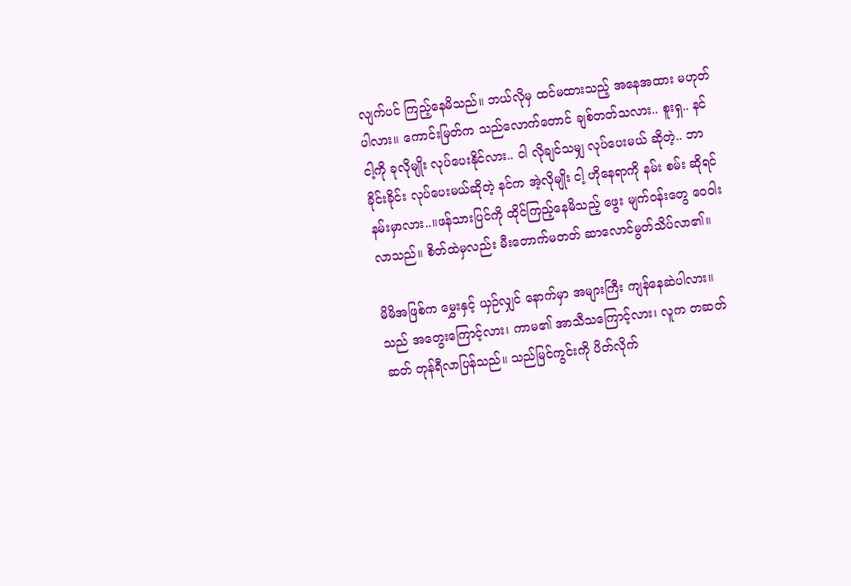လျက်ပင် ကြည့်နေမိသည်။ ဘယ်လိုမှ ထင်မထားသည့် အနေအထား မဟုတ်ပါလား။ ကောင်းမြတ်က သည်လောက်တောင် ချစ်တတ်သလား.. စူးရှ.. နင် ငါ့ကို ခုလိုမျိုး လုပ်ပေးနိုင်လား.. ငါ လိုချင်သမျှ လုပ်ပေးမယ် ဆိုတဲ့.. ဘာ ခိုင်းခိုင်း လုပ်ပေးမယ်ဆိုတဲ့ နင်က အဲ့လိုမျိုး ငါ့ ဟိုနေရာကို နမ်း စမ်း ဆိုရင် နမ်းမှာလား..။ဖန်သားပြင်ကို ထိုင်ကြည့်နေမိသည့် ဖွေး မျက်ဝန်းတွေ ဝေဝါးလာသည်။ စိတ်ထဲမှလည်း မီးတောက်မတတ် ဆာလောင်မွတ်သိပ်လာ၏။

မိမိအဖြစ်က မွှေးနှင့် ယှဉ်လျှင် နောက်မှာ အများကြီး ကျန်နေဆဲပါလား။ သည် အတွေးကြောင့်လား၊ ကာမ၏ အာသီသကြောင့်လား၊ လူက တဆတ်ဆတ် တုန်ရီလာပြန်သည်။ သည်မြင်ကွင်းကို ပိတ်လိုက်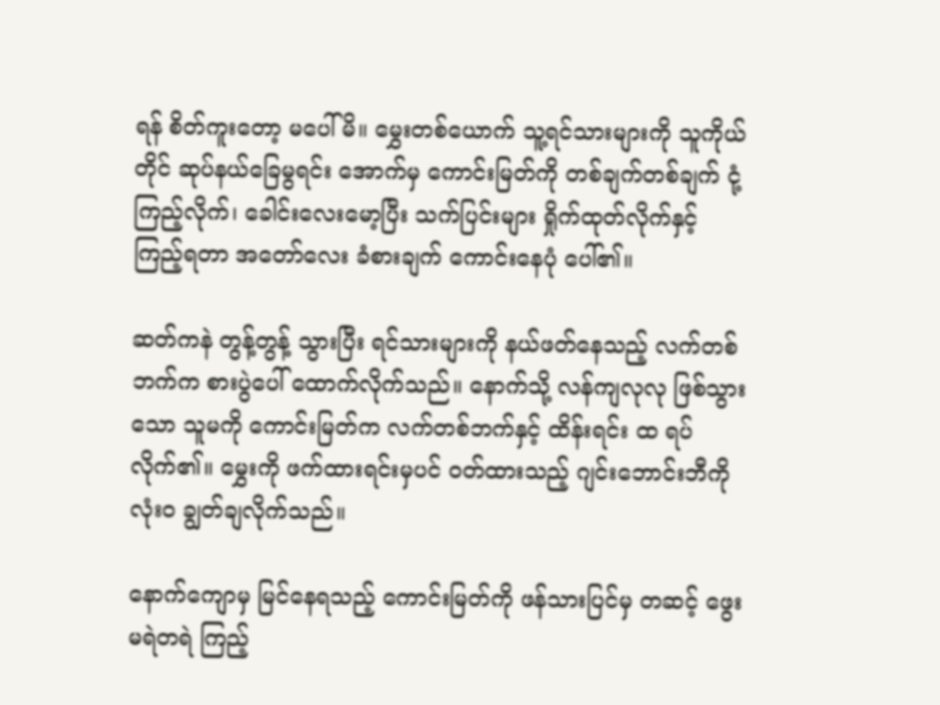ရန် စိတ်ကူးတော့ မပေါ်မိ။ မွှေးတစ်ယောက် သူ့ရင်သားများကို သူကိုယ်တိုင် ဆုပ်နယ်ခြေမွရင်း အောက်မှ ကောင်းမြတ်ကို တစ်ချက်တစ်ချက် ငုံ့ကြည့်လိုက်၊ ခေါင်းလေးမော့ပြီး သက်ပြင်းများ ရှိုက်ထုတ်လိုက်နှင့် ကြည့်ရတာ အတော်လေး ခံစားချက် ကောင်းနေပုံ ပေါ်၏။

ဆတ်ကနဲ တွန့်တွန့် သွားပြီး ရင်သားများကို နယ်ဖတ်နေသည့် လက်တစ်ဘက်က စားပွဲပေါ် ထောက်လိုက်သည်။ နောက်သို့ လန်ကျလုလု ဖြစ်သွားသော သူမကို ကောင်းမြတ်က လက်တစ်ဘက်နှင့် ထိန်းရင်း ထ ရပ်လိုက်၏။ မွှေးကို ဖက်ထားရင်းမှပင် ဝတ်ထားသည့် ဂျင်းဘောင်းဘီကို လုံးဝ ချွတ်ချလိုက်သည်။

နောက်ကျောမှ မြင်နေရသည့် ကောင်းမြတ်ကို ဖန်သားပြင်မှ တဆင့် ဖွေး မရဲတရဲ ကြည့်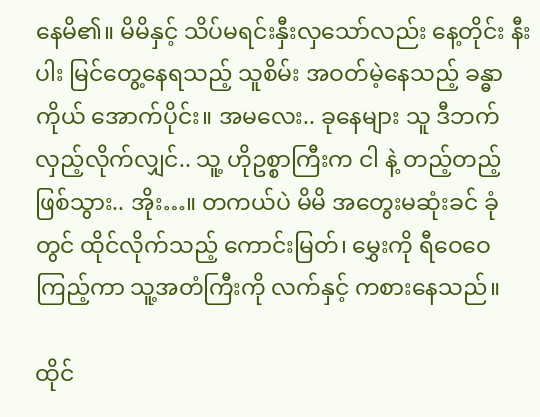နေမိ၏။ မိမိနှင့် သိပ်မရင်းနှီးလှသော်လည်း နေ့တိုင်း နီးပါး မြင်တွေ့နေရသည့် သူစိမ်း အဝတ်မဲ့နေသည့် ခန္ဓာကိုယ် အောက်ပိုင်း။ အမလေး.. ခုနေများ သူ ဒီဘက် လှည့်လိုက်လျှင်.. သူ့ ဟိုဥစ္စာကြီးက ငါ နဲ့ တည့်တည့် ဖြစ်သွား.. အိုး…။ တကယ်ပဲ မိမိ အတွေးမဆုံးခင် ခုံတွင် ထိုင်လိုက်သည့် ကောင်းမြတ်၊ မွှေးကို ရီဝေဝေ ကြည့်ကာ သူ့အတံကြီးကို လက်နှင့် ကစားနေသည်။

ထိုင်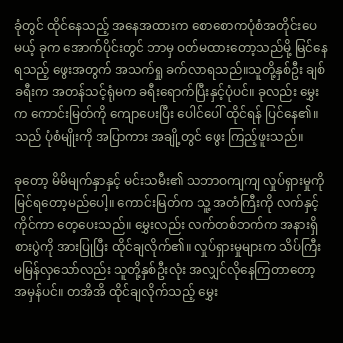ခုံတွင် ထိုင်နေသည့် အနေအထားက စောစောကပုံစံအတိုင်းပေမယ့် ခုက အောက်ပိုင်းတွင် ဘာမှ ဝတ်မထားတော့သည်မို့ မြင်နေရသည့် ဖွေးအတွက် အသက်ရှု ခက်လာရသည်။သူတို့နှစ်ဦး ချစ်ခရီးက အတန်သင့်ရုံမက ခရီးရောက်ပြီးနှင့်ပုံပင်။ ခုလည်း မွှေးက ကောင်းမြတ်ကို ကျောပေးပြီး ပေါင်ပေါ် ထိုင်ရန် ပြင်နေ၏။ သည် ပုံစံမျိုးကို အပြာကား အချို့တွင် ဖွေး ကြည့်ဖူးသည်။

ခုတော့ မိမိမျက်နှာနှင့် မင်းသမီး၏ သဘာဝကျကျ လှုပ်ရှားမှုကို မြင်ရတော့မည်ပေါ့။ ကောင်းမြတ်က သူ့ အတံကြီးကို လက်နှင့် ကိုင်ကာ တေ့ပေးသည်။ မွှေးလည်း လက်တစ်ဘက်က အနားရှိ စားပွဲကို အားပြုပြီး ထိုင်ချလိုက်၏။ လှုပ်ရှားမှုများက သိပ်ကြီး မမြန်လှသော်လည်း သူတို့နှစ်ဦးလုံး အလျှင်လိုနေကြတာတော့ အမှန်ပင်။ တအိအိ ထိုင်ချလိုက်သည့် မွှေး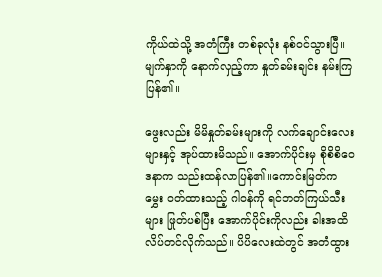ကိုယ်ထဲသို့ အတံကြီး တစ်ခုလုံး နစ်ဝင်သွားပြီ။ မျက်နှာကို နောက်လှည့်ကာ နှုတ်ခမ်းချင်း နမ်းကြပြန်၏။

ဖွေးလည်း မိမိနှုတ်ခမ်းများကို လက်ချောင်းလေးများနှင့် အုပ်ထားမိသည်။ အောက်ပိုင်းမှ စိုစိစိဝေဒနာက သည်းထန်လာပြန်၏။ကောင်းမြတ်က မွှေး ဝတ်ထားသည့် ဂါဝန်ကို ရင်ဘတ်ကြယ်သီးများ ဖြုတ်ပစ်ပြီး အောက်ပိုင်းကိုလည်း ခါးအထိ လိပ်တင်လိုက်သည်။ ပိပိလေးထဲတွင် အတံထွား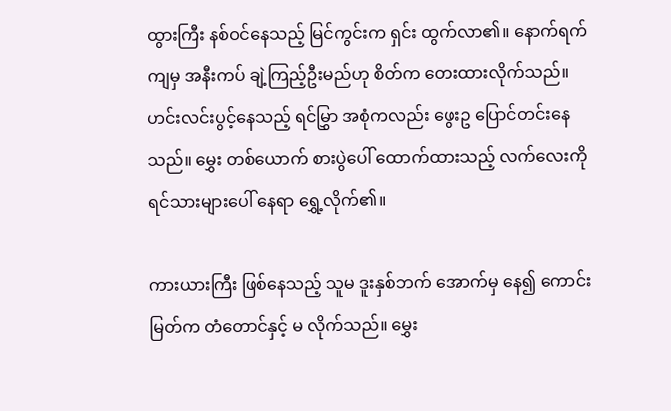ထွားကြီး နစ်ဝင်နေသည့် မြင်ကွင်းက ရှင်း ထွက်လာ၏။ နောက်ရက်ကျမှ အနီးကပ် ချဲ့ကြည့်ဦးမည်ဟု စိတ်က တေးထားလိုက်သည်။ ဟင်းလင်းပွင့်နေသည့် ရင်မြွှာ အစုံကလည်း ဖွေးဥ ပြောင်တင်းနေသည်။ မွှေး တစ်ယောက် စားပွဲပေါ် ထောက်ထားသည့် လက်လေးကို ရင်သားများပေါ် နေရာ ရွှေ့လိုက်၏။

ကားယားကြီး ဖြစ်နေသည့် သူမ ဒူးနှစ်ဘက် အောက်မှ နေ၍ ကောင်းမြတ်က တံတောင်နှင့် မ လိုက်သည်။ မွှေး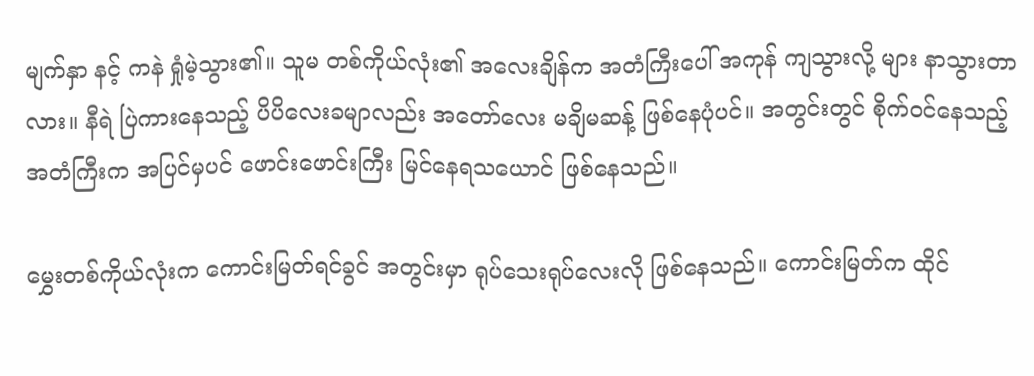မျက်နှာ နင့် ကနဲ ရှုံမဲ့သွား၏။ သူမ တစ်ကိုယ်လုံး၏ အလေးချိန်က အတံကြီးပေါ် အကုန် ကျသွားလို့ များ နာသွားတာလား။ နီရဲ ပြဲကားနေသည့် ပိပိလေးခမျာလည်း အတော်လေး မချိမဆန့် ဖြစ်နေပုံပင်။ အတွင်းတွင် စိုက်ဝင်နေသည့် အတံကြီးက အပြင်မှပင် ဖောင်းဖောင်းကြီး မြင်နေရသယောင် ဖြစ်နေသည်။

မွှေးတစ်ကိုယ်လုံးက ကောင်းမြတ်ရင်ခွင် အတွင်းမှာ ရုပ်သေးရုပ်လေးလို ဖြစ်နေသည်။ ကောင်းမြတ်က ထိုင်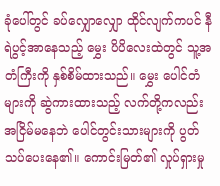ခုံပေါ်တွင် ခပ်လျှောလျှော ထိုင်လျက်ကပင် နီရဲပွင့်အာနေသည့် မွှေး ပိပိလေးထဲတွင် သူ့အတံကြီးကို နှစ်စိမ်ထားသည်။ မွှေး ပေါင်တံများကို ဆွဲကားထားသည့် လက်တို့ကလည်း အငြိမ်မနေဘဲ ပေါင်တွင်းသားများကို ပွတ်သပ်ပေးနေ၏။ ကောင်းမြတ်၏ လှုပ်ရှားမှု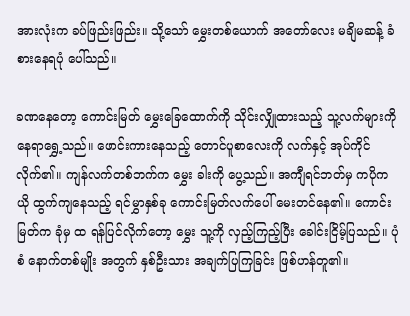အားလုံးက ခပ်ဖြည်းဖြည်း။ သို့သော် မွှေးတစ်ယောက် အတော်လေး မချိမဆန့် ခံစားနေရပုံ ပေါ်သည်။

ခဏနေတော့ ကောင်းမြတ် မွှေးခြေထောက်ကို သိုင်းလျှိုထားသည့် သူ့လက်များကို နေရာရွှေ့သည်။ ဖောင်းကားနေသည့် တောင်ပူစာလေးကို လက်နှင့် အုပ်ကိုင်လိုက်၏။ ကျန်လက်တစ်ဘက်က မွှေး ခါးကို ပွေ့သည်။ အကျီရင်ဘတ်မှ ကပိုကယို ထွက်ကျနေသည့် ရင်မွှာနှစ်ခု ကောင်းမြတ်လက်ပေါ် မေးတင်နေ၏။ ကောင်းမြတ်က ခုံမှ ထ ရန်ပြင်လိုက်တော့ မွှေး သူ့ကို လှည့်ကြည့်ပြီး ခေါင်းငြိမ့်ပြသည်။ ပုံစံ နောက်တစ်မျိုး အတွက် နှစ်ဦးသား အချက်ပြကြခြင်း ဖြစ်ဟန်တူ၏။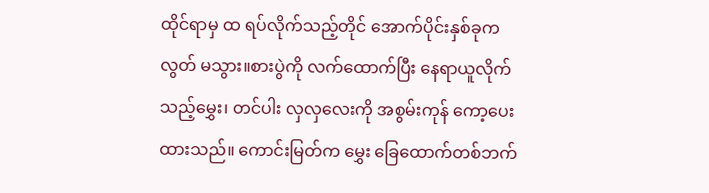ထိုင်ရာမှ ထ ရပ်လိုက်သည့်တိုင် အောက်ပိုင်းနှစ်ခုက လွတ် မသွား။စားပွဲကို လက်ထောက်ပြီး နေရာယူလိုက်သည့်မွှေး၊ တင်ပါး လှလှလေးကို အစွမ်းကုန် ကော့ပေးထားသည်။ ကောင်းမြတ်က မွှေး ခြေထောက်တစ်ဘက်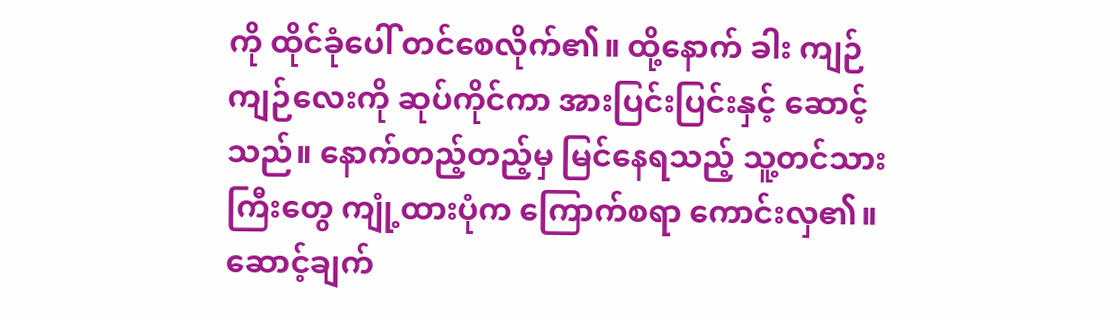ကို ထိုင်ခုံပေါ် တင်စေလိုက်၏။ ထို့နောက် ခါး ကျဉ်ကျဉ်လေးကို ဆုပ်ကိုင်ကာ အားပြင်းပြင်းနှင့် ဆောင့် သည်။ နောက်တည့်တည့်မှ မြင်နေရသည့် သူ့တင်သားကြီးတွေ ကျုံ့ထားပုံက ကြောက်စရာ ကောင်းလှ၏။ ဆောင့်ချက်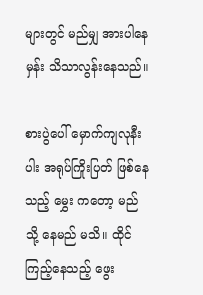များတွင် မည်မျှ အားပါနေမှန်း သိသာလွန်းနေသည်။

စားပွဲပေါ် မှောက်ကျလုနီးပါး အရုပ်ကြိုးပြတ် ဖြစ်နေသည့် မွှေး ကတော့ မည်သို့ နေမည် မသိ။ ထိုင်ကြည့်နေသည့် ဖွေး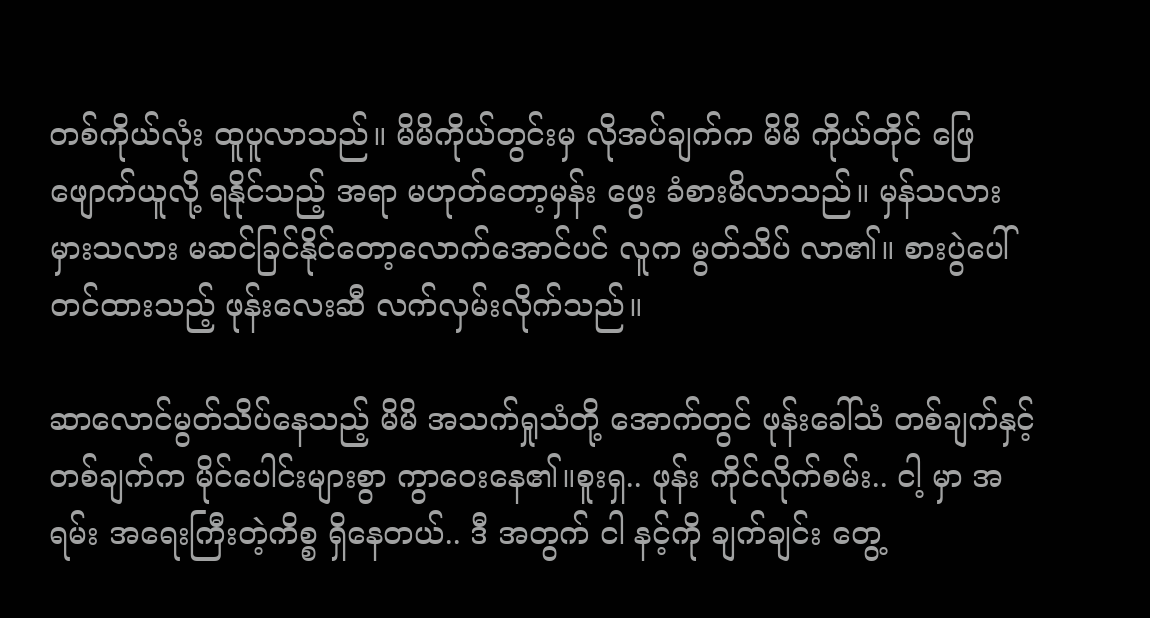တစ်ကိုယ်လုံး ထူပူလာသည်။ မိမိကိုယ်တွင်းမှ လိုအပ်ချက်က မိမိ ကိုယ်တိုင် ဖြေဖျောက်ယူလို့ ရနိုင်သည့် အရာ မဟုတ်တော့မှန်း ဖွေး ခံစားမိလာသည်။ မှန်သလား မှားသလား မဆင်ခြင်နိုင်တော့လောက်အောင်ပင် လူက မွတ်သိပ် လာ၏။ စားပွဲပေါ် တင်ထားသည့် ဖုန်းလေးဆီ လက်လှမ်းလိုက်သည်။

ဆာလောင်မွတ်သိပ်နေသည့် မိမိ အသက်ရှုသံတို့ အောက်တွင် ဖုန်းခေါ်သံ တစ်ချက်နှင့် တစ်ချက်က မိုင်ပေါင်းများစွာ ကွာဝေးနေ၏။စူးရှ.. ဖုန်း ကိုင်လိုက်စမ်း.. ငါ့ မှာ အရမ်း အရေးကြီးတဲ့ကိစ္စ ရှိနေတယ်.. ဒီ အတွက် ငါ နင့်ကို ချက်ချင်း တွေ့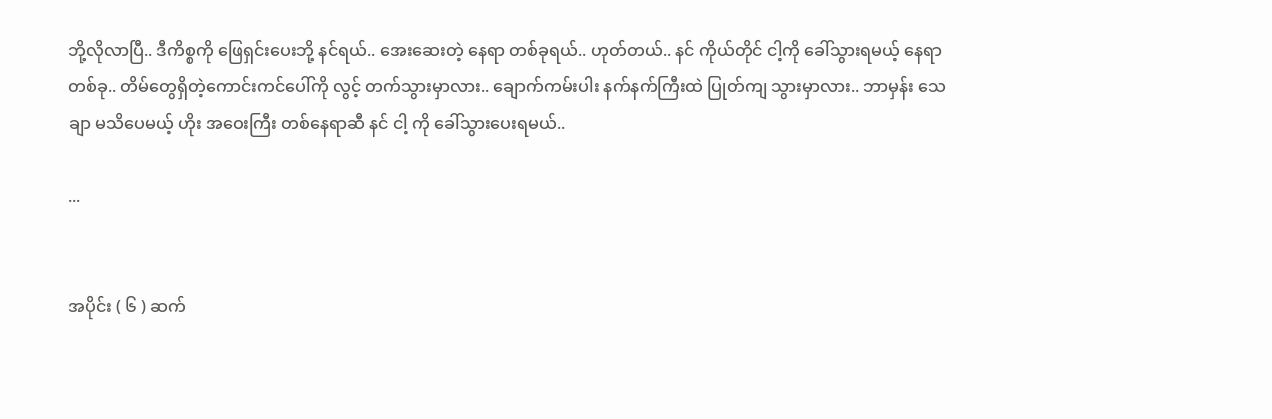ဘို့လိုလာပြီ.. ဒီကိစ္စကို ဖြေရှင်းပေးဘို့ နင်ရယ်.. အေးဆေးတဲ့ နေရာ တစ်ခုရယ်.. ဟုတ်တယ်.. နင် ကိုယ်တိုင် ငါ့ကို ခေါ်သွားရမယ့် နေရာ တစ်ခု.. တိမ်တွေရှိတဲ့ကောင်းကင်ပေါ်ကို လွင့် တက်သွားမှာလား.. ချောက်ကမ်းပါး နက်နက်ကြီးထဲ ပြုတ်ကျ သွားမှာလား.. ဘာမှန်း သေချာ မသိပေမယ့် ဟိုး အဝေးကြီး တစ်နေရာဆီ နင် ငါ့ ကို ခေါ်သွားပေးရမယ်..

...


အပိုင်း ( ၆ ) ဆက်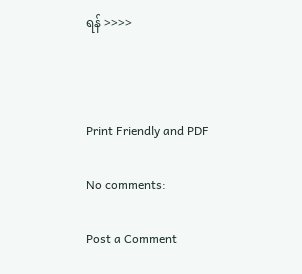ရန် >>>>



Print Friendly and PDF

No comments:

Post a Comment